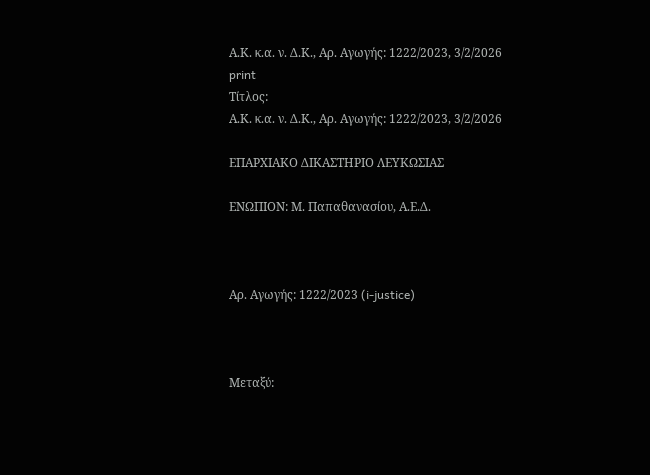Α.Κ. κ.α. ν. Δ.Κ., Αρ. Αγωγής: 1222/2023, 3/2/2026
print
Τίτλος:
Α.Κ. κ.α. ν. Δ.Κ., Αρ. Αγωγής: 1222/2023, 3/2/2026

ΕΠΑΡΧΙΑΚΟ ΔΙΚΑΣΤΗΡΙΟ ΛΕΥΚΩΣΙΑΣ

ΕΝΩΠΙΟΝ: Μ. Παπαθανασίου, Α.Ε.Δ.



Αρ. Αγωγής: 1222/2023 (i-justice)



Μεταξύ: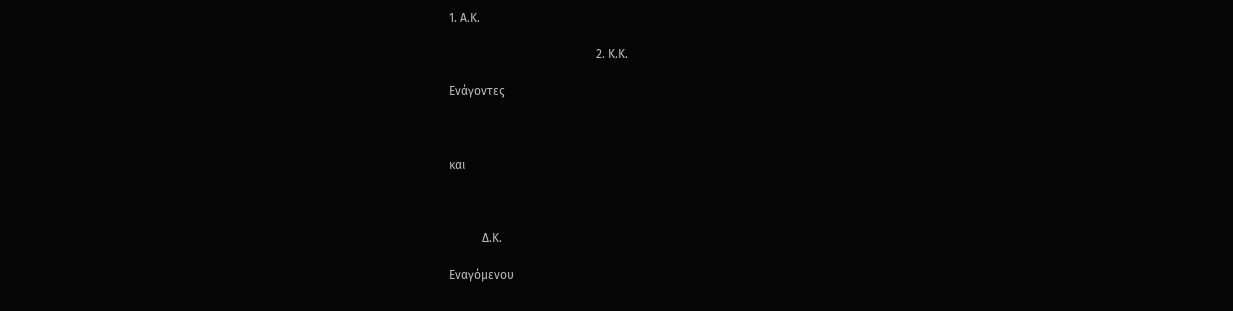1. Α.Κ.

                                                 2. Κ.Κ.

Ενάγοντες



και



           Δ.Κ.

Εναγόμενου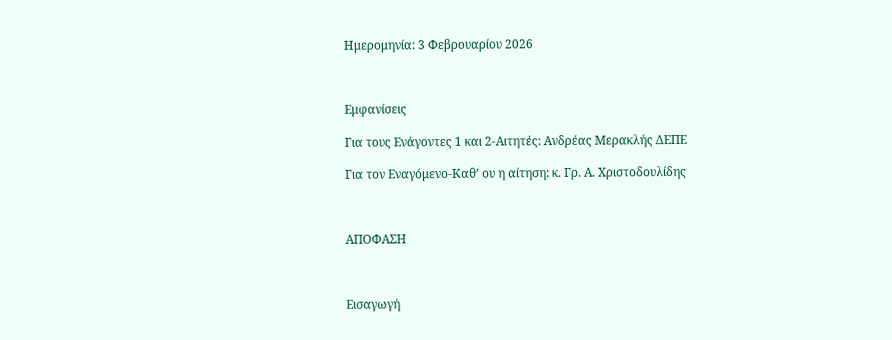Ημερομηνία: 3 Φεβρουαρίου 2026



Εμφανίσεις

Για τους Ενάγοντες 1 και 2-Αιτητές: Ανδρέας Μερακλής ΔΕΠΕ

Για τον Εναγόμενο-Καθ’ ου η αίτηση: κ. Γρ. Α. Χριστοδουλίδης



ΑΠΟΦΑΣΗ



Εισαγωγή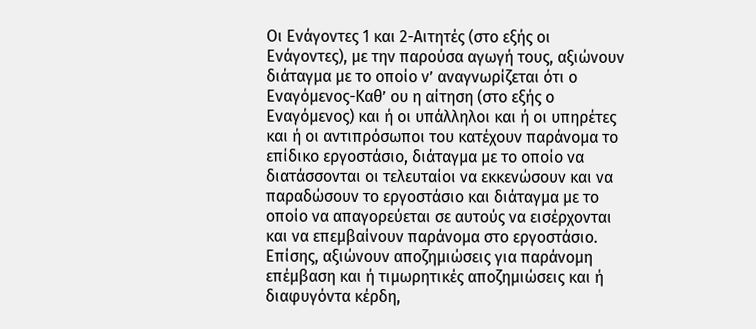Οι Ενάγοντες 1 και 2-Αιτητές (στο εξής οι Ενάγοντες), με την παρούσα αγωγή τους, αξιώνουν διάταγμα με το οποίο ν’ αναγνωρίζεται ότι ο Εναγόμενος-Καθ’ ου η αίτηση (στο εξής ο Εναγόμενος) και ή οι υπάλληλοι και ή οι υπηρέτες και ή οι αντιπρόσωποι του κατέχουν παράνομα το επίδικο εργοστάσιο, διάταγμα με το οποίο να διατάσσονται οι τελευταίοι να εκκενώσουν και να παραδώσουν το εργοστάσιο και διάταγμα με το οποίο να απαγορεύεται σε αυτούς να εισέρχονται και να επεμβαίνουν παράνομα στο εργοστάσιο. Επίσης, αξιώνουν αποζημιώσεις για παράνομη επέμβαση και ή τιμωρητικές αποζημιώσεις και ή διαφυγόντα κέρδη,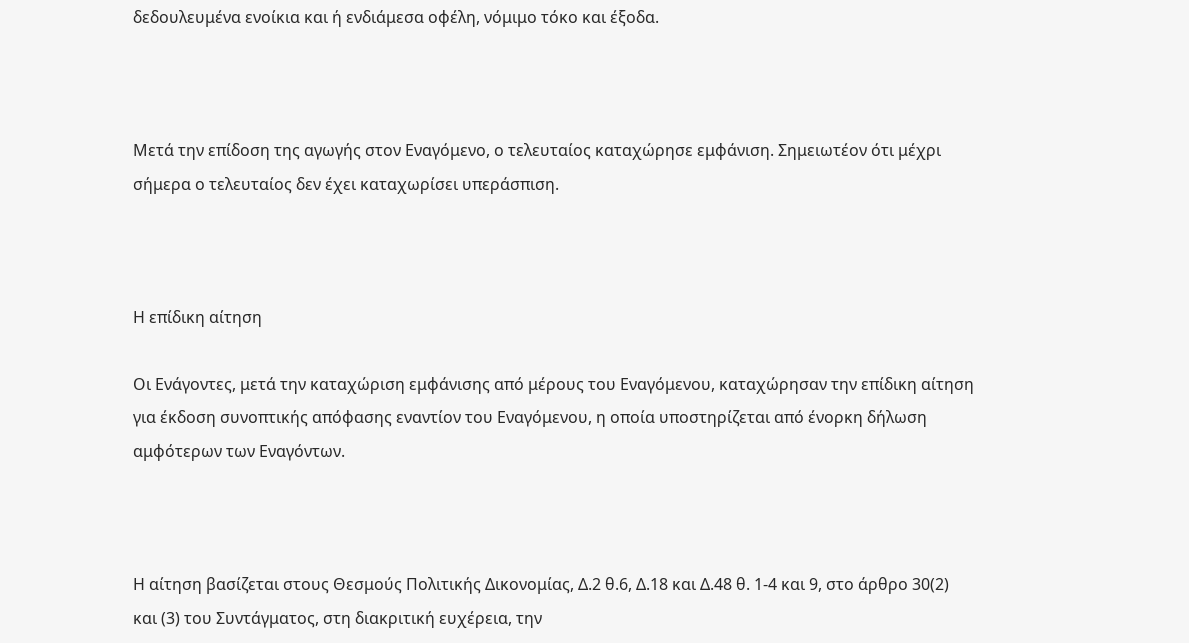δεδουλευμένα ενοίκια και ή ενδιάμεσα οφέλη, νόμιμο τόκο και έξοδα.



Μετά την επίδοση της αγωγής στον Εναγόμενο, ο τελευταίος καταχώρησε εμφάνιση. Σημειωτέον ότι μέχρι σήμερα ο τελευταίος δεν έχει καταχωρίσει υπεράσπιση.



Η επίδικη αίτηση

Οι Ενάγοντες, μετά την καταχώριση εμφάνισης από μέρους του Εναγόμενου, καταχώρησαν την επίδικη αίτηση για έκδοση συνοπτικής απόφασης εναντίον του Εναγόμενου, η οποία υποστηρίζεται από ένορκη δήλωση αμφότερων των Εναγόντων.



Η αίτηση βασίζεται στους Θεσμούς Πολιτικής Δικονομίας, Δ.2 θ.6, Δ.18 και Δ.48 θ. 1-4 και 9, στο άρθρο 30(2) και (3) του Συντάγματος, στη διακριτική ευχέρεια, την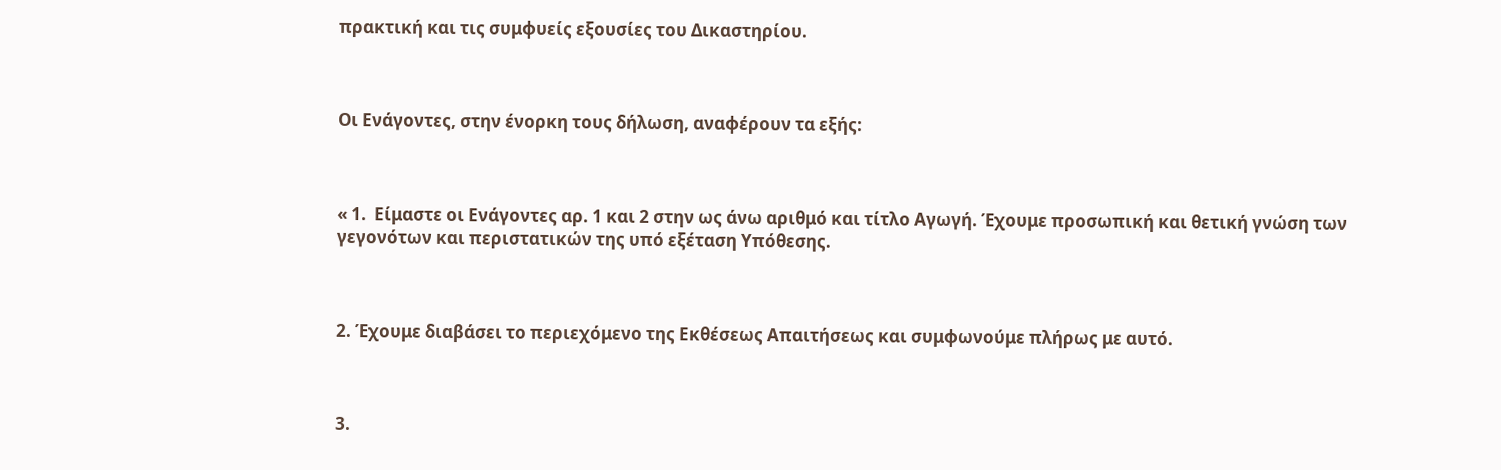πρακτική και τις συμφυείς εξουσίες του Δικαστηρίου.



Οι Ενάγοντες, στην ένορκη τους δήλωση, αναφέρουν τα εξής:



« 1.  Είμαστε οι Ενάγοντες αρ. 1 και 2 στην ως άνω αριθμό και τίτλο Αγωγή. Έχουμε προσωπική και θετική γνώση των γεγονότων και περιστατικών της υπό εξέταση Υπόθεσης.



2. Έχουμε διαβάσει το περιεχόμενο της Εκθέσεως Απαιτήσεως και συμφωνούμε πλήρως με αυτό.



3.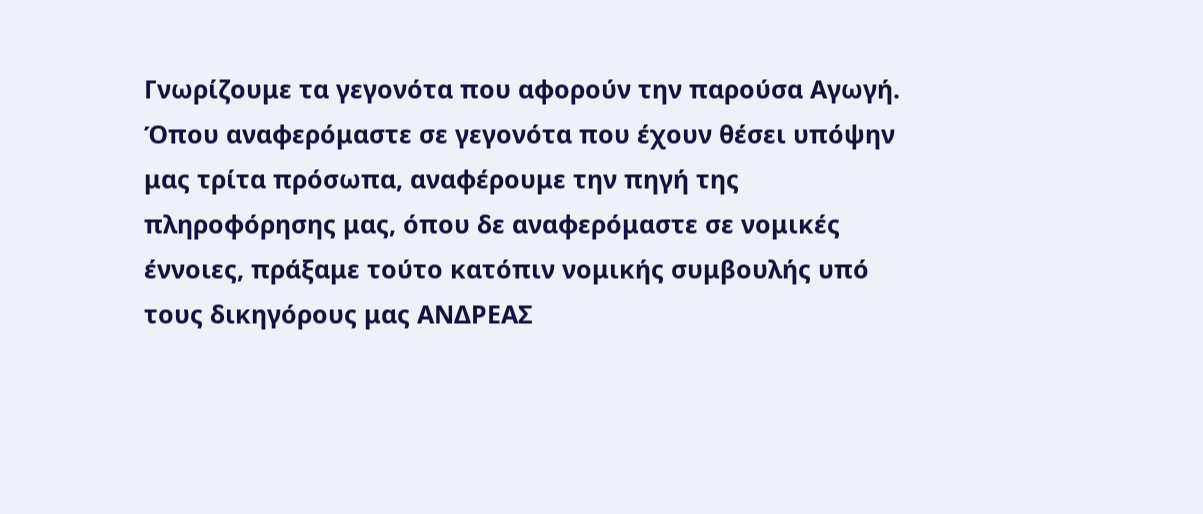Γνωρίζουμε τα γεγονότα που αφορούν την παρούσα Αγωγή. Όπου αναφερόμαστε σε γεγονότα που έχουν θέσει υπόψην μας τρίτα πρόσωπα, αναφέρουμε την πηγή της πληροφόρησης μας, όπου δε αναφερόμαστε σε νομικές έννοιες, πράξαμε τούτο κατόπιν νομικής συμβουλής υπό τους δικηγόρους μας ΑΝΔΡΕΑΣ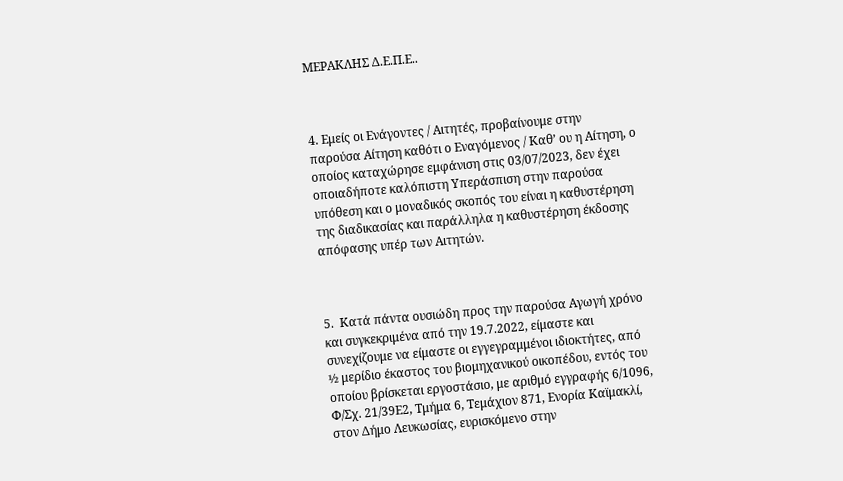ΜΕΡΑΚΛΗΣ Δ.Ε.Π.Ε..



4. Εμείς οι Ενάγοντες / Αιτητές, προβαίνουμε στην παρούσα Αίτηση καθότι ο Εναγόμενος / Καθ’ ου η Αίτηση, ο οποίος καταχώρησε εμφάνιση στις 03/07/2023, δεν έχει οποιαδήποτε καλόπιστη Υπεράσπιση στην παρούσα υπόθεση και ο μοναδικός σκοπός του είναι η καθυστέρηση της διαδικασίας και παράλληλα η καθυστέρηση έκδοσης απόφασης υπέρ των Αιτητών.



5.  Κατά πάντα ουσιώδη προς την παρούσα Αγωγή χρόνο και συγκεκριμένα από την 19.7.2022, είμαστε και συνεχίζουμε να είμαστε οι εγγεγραμμένοι ιδιοκτήτες, από ½ μερίδιο έκαστος του βιομηχανικού οικοπέδου, εντός του οποίου βρίσκεται εργοστάσιο, με αριθμό εγγραφής 6/1096, Φ/Σχ. 21/39Ε2, Τμήμα 6, Τεμάχιον 871, Ενορία Καϊμακλί, στον Δήμο Λευκωσίας, ευρισκόμενο στην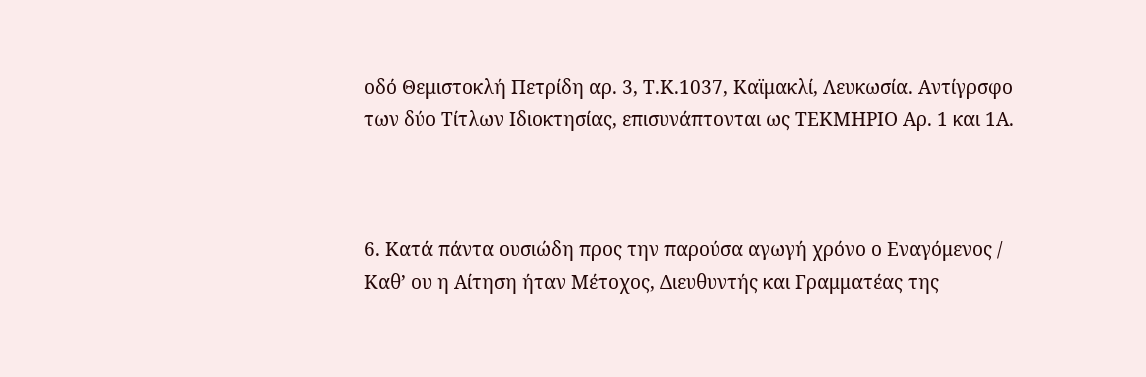οδό Θεμιστοκλή Πετρίδη αρ. 3, Τ.Κ.1037, Καϊμακλί, Λευκωσία. Αντίγρσφο των δύο Τίτλων Ιδιοκτησίας, επισυνάπτονται ως ΤΕΚΜΗΡΙΟ Αρ. 1 και 1Α.



6. Κατά πάντα ουσιώδη προς την παρούσα αγωγή χρόνο ο Εναγόμενος / Καθ’ ου η Αίτηση ήταν Μέτοχος, Διευθυντής και Γραμματέας της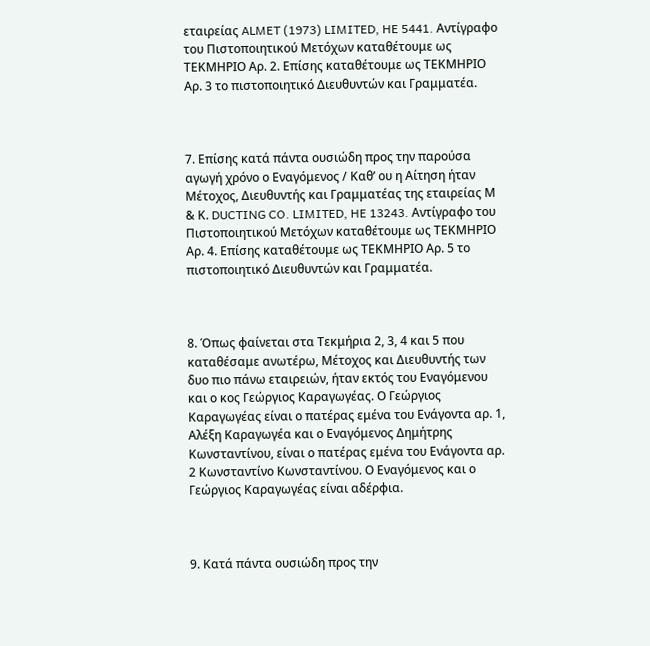εταιρείας ALMET (1973) LIMITED, HE 5441. Αντίγραφο του Πιστοποιητικού Μετόχων καταθέτουμε ως ΤΕΚΜΗΡΙΟ Αρ. 2. Επίσης καταθέτουμε ως ΤΕΚΜΗΡΙΟ Αρ. 3 το πιστοποιητικό Διευθυντών και Γραμματέα.



7. Επίσης κατά πάντα ουσιώδη προς την παρούσα αγωγή χρόνο ο Εναγόμενος / Καθ’ ου η Αίτηση ήταν Μέτοχος, Διευθυντής και Γραμματέας της εταιρείας Μ & Κ. DUCTING CO. LIMITED, HE 13243. Αντίγραφο του Πιστοποιητικού Μετόχων καταθέτουμε ως ΤΕΚΜΗΡΙΟ Αρ. 4. Επίσης καταθέτουμε ως ΤΕΚΜΗΡΙΟ Αρ. 5 το πιστοποιητικό Διευθυντών και Γραμματέα.



8. Όπως φαίνεται στα Τεκμήρια 2, 3, 4 και 5 που καταθέσαμε ανωτέρω, Μέτοχος και Διευθυντής των δυο πιο πάνω εταιρειών, ήταν εκτός του Εναγόμενου και ο κος Γεώργιος Καραγωγέας. Ο Γεώργιος Καραγωγέας είναι ο πατέρας εμένα του Ενάγοντα αρ. 1, Αλέξη Καραγωγέα και ο Εναγόμενος Δημήτρης Κωνσταντίνου, είναι ο πατέρας εμένα του Ενάγοντα αρ. 2 Κωνσταντίνο Κωνσταντίνου. Ο Εναγόμενος και ο Γεώργιος Καραγωγέας είναι αδέρφια.



9. Κατά πάντα ουσιώδη προς την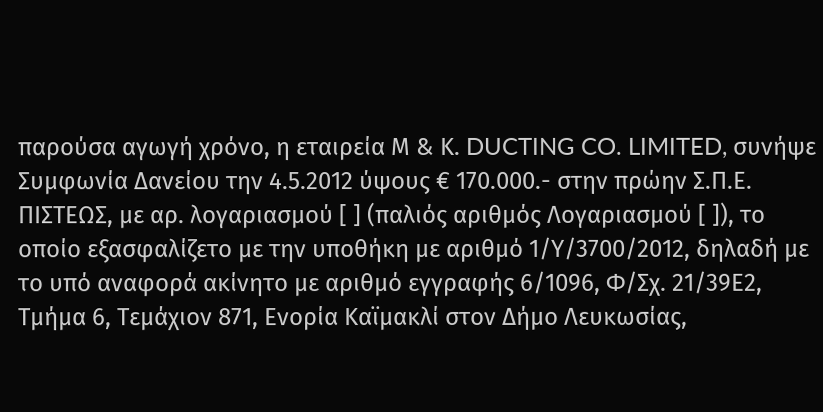παρούσα αγωγή χρόνο, η εταιρεία Μ & Κ. DUCTING CO. LIMITED, συνήψε Συμφωνία Δανείου την 4.5.2012 ύψους € 170.000.- στην πρώην Σ.Π.Ε. ΠΙΣΤΕΩΣ, με αρ. λογαριασμού [ ] (παλιός αριθμός Λογαριασμού [ ]), το οποίο εξασφαλίζετο με την υποθήκη με αριθμό 1/Υ/3700/2012, δηλαδή με το υπό αναφορά ακίνητο με αριθμό εγγραφής 6/1096, Φ/Σχ. 21/39Ε2, Τμήμα 6, Τεμάχιον 871, Ενορία Καϊμακλί στον Δήμο Λευκωσίας,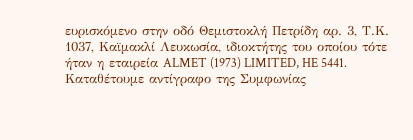ευρισκόμενο στην οδό Θεμιστοκλή Πετρίδη αρ. 3, Τ.Κ. 1037, Καϊμακλί Λευκωσία, ιδιοκτήτης του οποίου τότε ήταν η εταιρεία ALMET (1973) LIMITED, HE 5441. Καταθέτουμε αντίγραφο της Συμφωνίας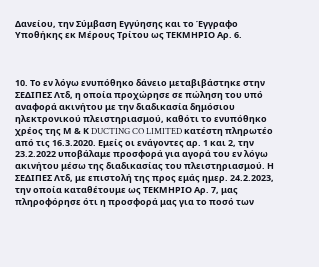Δανείου, την Σύμβαση Εγγύησης και το Έγγραφο Υποθήκης εκ Μέρους Τρίτου ως ΤΕΚΜΗΡΙΟ Αρ. 6.



10. Το εν λόγω ενυπόθηκο δάνειο μεταβιβάστηκε στην ΣΕΔΙΠΕΣ Λτδ, η οποία προχώρησε σε πώληση του υπό αναφορά ακινήτου με την διαδικασία δημόσιου ηλεκτρονικού πλειστηριασμού, καθότι το ενυπόθηκο χρέος της Μ & Κ DUCTING CO LIMITED κατέστη πληρωτέο από τις 16.3.2020. Εμείς οι ενάγοντες αρ. 1 και 2, την 23.2.2022 υποβάλαμε προσφορά για αγορά του εν λόγω ακινήτου μέσω της διαδικασίας του πλειστηριασμού. Η ΣΕΔΙΠΕΣ Λτδ, με επιστολή της προς εμάς ημερ. 24.2.2023, την οποία καταθέτουμε ως ΤΕΚΜΗΡΙΟ Αρ. 7, μας πληροφόρησε ότι η προσφορά μας για το ποσό των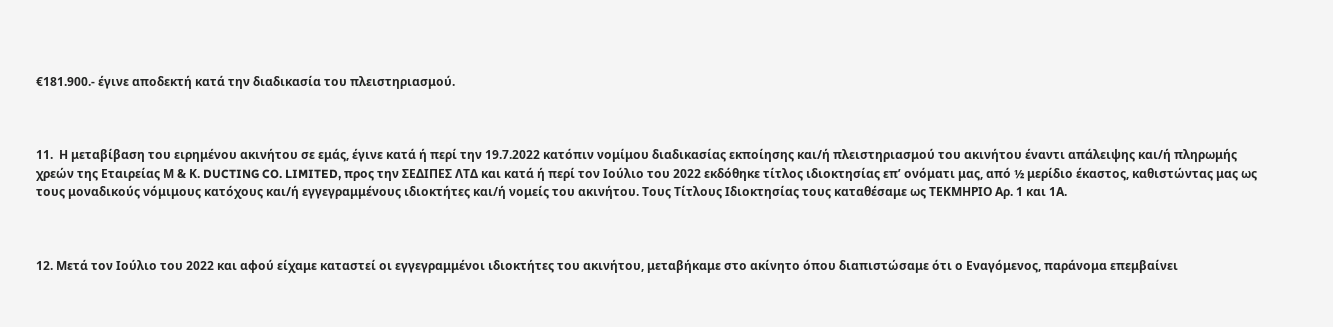€181.900.- έγινε αποδεκτή κατά την διαδικασία του πλειστηριασμού.



11.  Η μεταβίβαση του ειρημένου ακινήτου σε εμάς, έγινε κατά ή περί την 19.7.2022 κατόπιν νομίμου διαδικασίας εκποίησης και/ή πλειστηριασμού του ακινήτου έναντι απάλειψης και/ή πληρωμής χρεών της Εταιρείας Μ & Κ. DUCTING CO. LIMITED, προς την ΣΕΔΙΠΕΣ ΛΤΔ και κατά ή περί τον Ιούλιο του 2022 εκδόθηκε τίτλος ιδιοκτησίας επ’ ονόματι μας, από ½ μερίδιο έκαστος, καθιστώντας μας ως τους μοναδικούς νόμιμους κατόχους και/ή εγγεγραμμένους ιδιοκτήτες και/ή νομείς του ακινήτου. Τους Τίτλους Ιδιοκτησίας τους καταθέσαμε ως ΤΕΚΜΗΡΙΟ Αρ. 1 και 1Α.



12. Μετά τον Ιούλιο του 2022 και αφού είχαμε καταστεί οι εγγεγραμμένοι ιδιοκτήτες του ακινήτου, μεταβήκαμε στο ακίνητο όπου διαπιστώσαμε ότι ο Εναγόμενος, παράνομα επεμβαίνει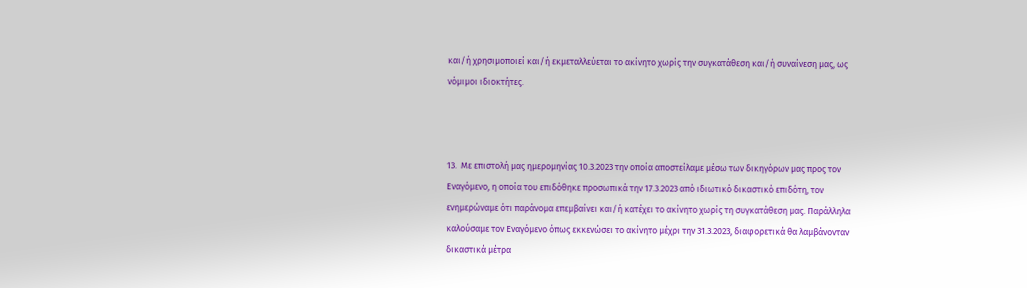και/ή χρησιμοποιεί και/ή εκμεταλλεύεται το ακίνητο χωρίς την συγκατάθεση και/ή συναίνεση μας, ως νόμιμοι ιδιοκτήτες.



13.  Με επιστολή μας ημερομηνίας 10.3.2023 την οποία αποστείλαμε μέσω των δικηγόρων μας προς τον Εναγόμενο, η οποία του επιδόθηκε προσωπικά την 17.3.2023 από ιδιωτικό δικαστικό επιδότη, τον ενημερώναμε ότι παράνομα επεμβαίνει και/ή κατέχει το ακίνητο χωρίς τη συγκατάθεση μας. Παράλληλα καλούσαμε τον Εναγόμενο όπως εκκενώσει το ακίνητο μέχρι την 31.3.2023, διαφορετικά θα λαμβάνονταν δικαστικά μέτρα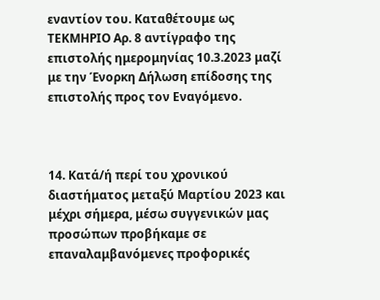εναντίον του. Καταθέτουμε ως ΤΕΚΜΗΡΙΟ Αρ. 8 αντίγραφο της επιστολής ημερομηνίας 10.3.2023 μαζί με την Ένορκη Δήλωση επίδοσης της επιστολής προς τον Εναγόμενο.



14. Κατά/ή περί του χρονικού διαστήματος μεταξύ Μαρτίου 2023 και μέχρι σήμερα, μέσω συγγενικών μας προσώπων προβήκαμε σε επαναλαμβανόμενες προφορικές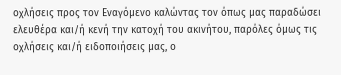οχλήσεις προς τον Εναγόμενο καλώντας τον όπως μας παραδώσει ελευθέρα και/ή κενή την κατοχή του ακινήτου, παρόλες όμως τις οχλήσεις και/ή ειδοποιήσεις μας, ο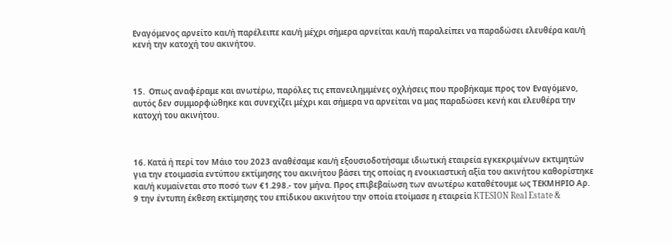Εναγόμενος αρνείτο και/ή παρέλειπε και/ή μέχρι σήμερα αρνείται και/ή παραλείπει να παραδώσει ελευθέρα και/ή κενή την κατοχή του ακινήτου.



15.  Οπως αναφέραμε και ανωτέρω, παρόλες τις επανειλημμένες οχλήσεις που προβήκαμε προς τον Εναγόμενο, αυτός δεν συμμορφώθηκε και συνεχίζει μέχρι και σήμερα να αρνείται να μας παραδώσει κενή και ελευθέρα την κατοχή του ακινήτου.



16. Κατά ή περί τον Μάιο του 2023 αναθέσαμε και/ή εξουσιοδοτήσαμε ιδιωτική εταιρεία εγκεκριμένων εκτιμητών για την ετοιμασία εντύπου εκτίμησης του ακινήτου βάσει της οποίας η ενοικιαστική αξία του ακινήτου καθορίστηκε και/ή κυμαίνεται στο ποσό των €1.298.- τον μήνα. Προς επιβεβαίωση των ανωτέρω καταθέτουμε ως ΤΕΚΜΗΡΙΟ Αρ. 9 την έντυπη έκθεση εκτίμησης του επίδικου ακινήτου την οποία ετοίμασε η εταιρεία KTESION Real Estate &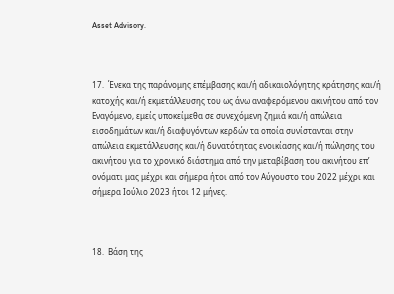Asset Advisory.



17.  Ένεκα της παράνομης επέμβασης και/ή αδικαιολόγητης κράτησης και/ή κατοχής και/ή εκμετάλλευσης του ως άνω αναφερόμενου ακινήτου από τον Εναγόμενο, εμείς υποκείμεθα σε συνεχόμενη ζημιά και/ή απώλεια εισοδημάτων και/ή διαφυγόντων κερδών τα οποία συνίστανται στην απώλεια εκμετάλλευσης και/ή δυνατότητας ενοικίασης και/ή πώλησης του ακινήτου για το χρονικό διάστημα από την μεταβίβαση του ακινήτου επ’ ονόματι μας μέχρι και σήμερα ήτοι από τον Αύγουστο του 2022 μέχρι και σήμερα Ιούλιο 2023 ήτοι 12 μήνες.



18.  Βάση της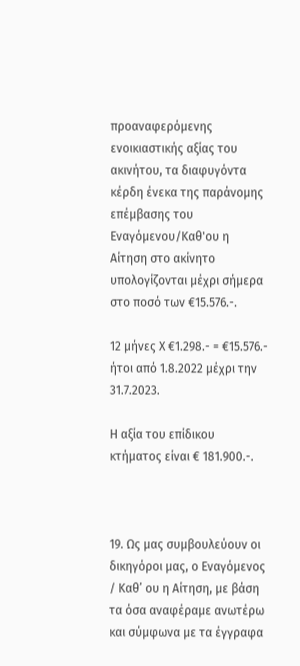προαναφερόμενης ενοικιαστικής αξίας του ακινήτου, τα διαφυγόντα κέρδη ένεκα της παράνομης επέμβασης του Εναγόμενου/Καθ'ου η Αίτηση στο ακίνητο υπολογίζονται μέχρι σήμερα στο ποσό των €15.576.-.

12 μήνες X €1.298.- = €15.576.- ήτοι από 1.8.2022 μέχρι την 31.7.2023.

Η αξία του επίδικου κτήματος είναι € 181.900.-.



19. Ως μας συμβουλεύουν οι δικηγόροι μας, ο Εναγόμενος / Καθ’ ου η Αίτηση, με βάση τα όσα αναφέραμε ανωτέρω και σύμφωνα με τα έγγραφα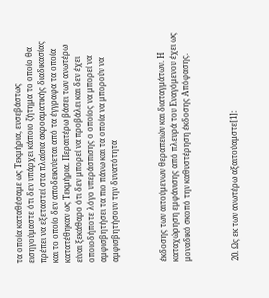τα οποία καταθέσαμε ως Τεκμήρια, ευσεβάστως εισηγούμαστε ότι δεν υπάρχει κάποιο ζήτημα το οποίο θα πρέπει να εξεταστεί στα πλαίσια ακροαματικής διαδικασίας και το οποίο δεν αποδεικνύεται από τα έγγραφα τα οποία κατατέθηκαν ως Τεκμήρια. Περαιτέρω βάσει των ανωτέρω είναι ξεκάθαρο ότι δεν μπορεί να προβάλει και δεν έχει οποιοδήποτε λόγο υπεράσπισης ο οποίος να μπορεί να αμφισβητήσει τα πιο πάνω και τα οποία να μπορούν να αμφισβητήσουν την δυνατότητα



έκδοσης των αιτούμενων θεραπειών και διαταγμάτων. Η καταχώρηση εμφάνισης από πλευρά του Εναγόμενου έχει ως μοναδικό σκοπό την καθυστέρηση έκδοσης Απόφασης.



20. Ως εκ των ανωτέρω αξαιτούαμστε[1]: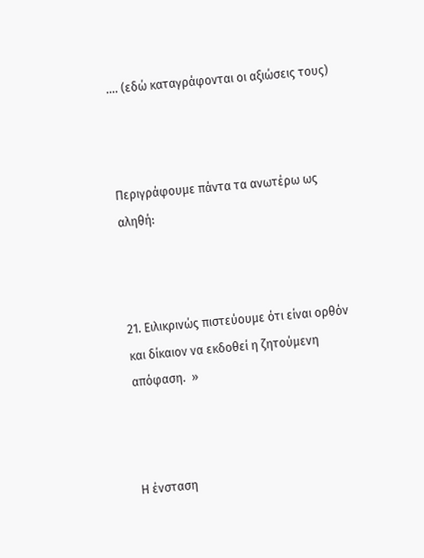…. (εδώ καταγράφονται οι αξιώσεις τους)



Περιγράφουμε πάντα τα ανωτέρω ως αληθή:



21. Ειλικρινώς πιστεύουμε ότι είναι ορθόν και δίκαιον να εκδοθεί η ζητούμενη απόφαση.  »



Η ένσταση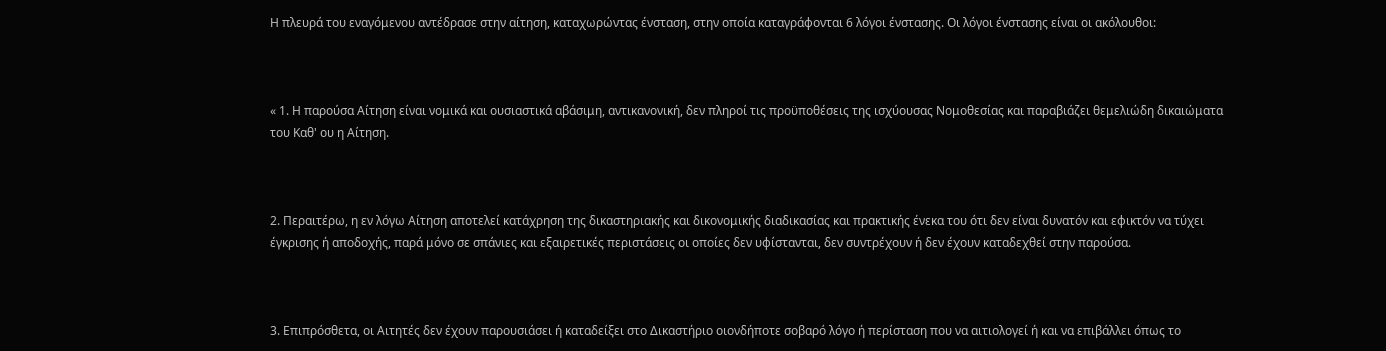Η πλευρά του εναγόμενου αντέδρασε στην αίτηση, καταχωρώντας ένσταση, στην οποία καταγράφονται 6 λόγοι ένστασης. Οι λόγοι ένστασης είναι οι ακόλουθοι:



« 1. Η παρούσα Αίτηση είναι νομικά και ουσιαστικά αβάσιμη, αντικανονική, δεν πληροί τις προϋποθέσεις της ισχύουσας Νομοθεσίας και παραβιάζει θεμελιώδη δικαιώματα του Καθ' ου η Αίτηση.



2. Περαιτέρω, η εν λόγω Αίτηση αποτελεί κατάχρηση της δικαστηριακής και δικονομικής διαδικασίας και πρακτικής ένεκα του ότι δεν είναι δυνατόν και εφικτόν να τύχει έγκρισης ή αποδοχής, παρά μόνο σε σπάνιες και εξαιρετικές περιστάσεις οι οποίες δεν υφίστανται, δεν συντρέχουν ή δεν έχουν καταδεχθεί στην παρούσα.



3. Επιπρόσθετα, οι Αιτητές δεν έχουν παρουσιάσει ή καταδείξει στο Δικαστήριο οιονδήποτε σοβαρό λόγο ή περίσταση που να αιτιολογεί ή και να επιβάλλει όπως το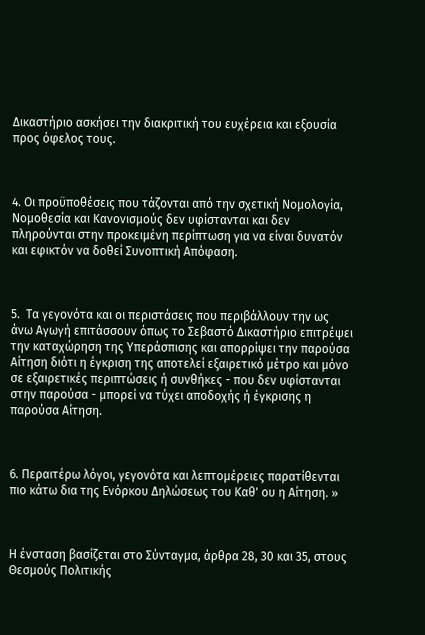Δικαστήριο ασκήσει την διακριτική του ευχέρεια και εξουσία προς όφελος τους.



4. Οι προϋποθέσεις που τάζονται από την σχετική Νομολογία, Νομοθεσία και Κανονισμούς δεν υφίστανται και δεν πληρούνται στην προκειμένη περίπτωση για να είναι δυνατόν και εφικτόν να δοθεί Συνοπτική Απόφαση.



5.  Τα γεγονότα και οι περιστάσεις που περιβάλλουν την ως άνω Αγωγή επιτάσσουν όπως το Σεβαστό Δικαστήριο επιτρέψει την καταχώρηση της Υπεράσπισης και απορρίψει την παρούσα Αίτηση διότι η έγκριση της αποτελεί εξαιρετικό μέτρο και μόνο σε εξαιρετικές περιπτώσεις ή συνθήκες - που δεν υφίστανται στην παρούσα - μπορεί να τύχει αποδοχής ή έγκρισης η παρούσα Αίτηση.



6. Περαιτέρω λόγοι, γεγονότα και λεπτομέρειες παρατίθενται πιο κάτω δια της Ενόρκου Δηλώσεως του Καθ' ου η Αίτηση. »



Η ένσταση βασίζεται στο Σύνταγμα, άρθρα 28, 30 και 35, στους Θεσμούς Πολιτικής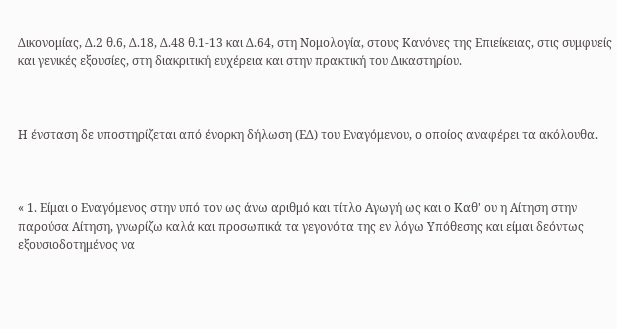Δικονομίας, Δ.2 θ.6, Δ.18, Δ.48 θ.1-13 και Δ.64, στη Νομολογία, στους Κανόνες της Επιείκειας, στις συμφυείς και γενικές εξουσίες, στη διακριτική ευχέρεια και στην πρακτική του Δικαστηρίου.



Η ένσταση δε υποστηρίζεται από ένορκη δήλωση (ΕΔ) του Εναγόμενου, ο οποίος αναφέρει τα ακόλουθα.



« 1. Είμαι ο Εναγόμενος στην υπό τον ως άνω αριθμό και τίτλο Αγωγή ως και ο Καθ' ου η Αίτηση στην παρούσα Αίτηση, γνωρίζω καλά και προσωπικά τα γεγονότα της εν λόγω Υπόθεσης και είμαι δεόντως εξουσιοδοτημένος να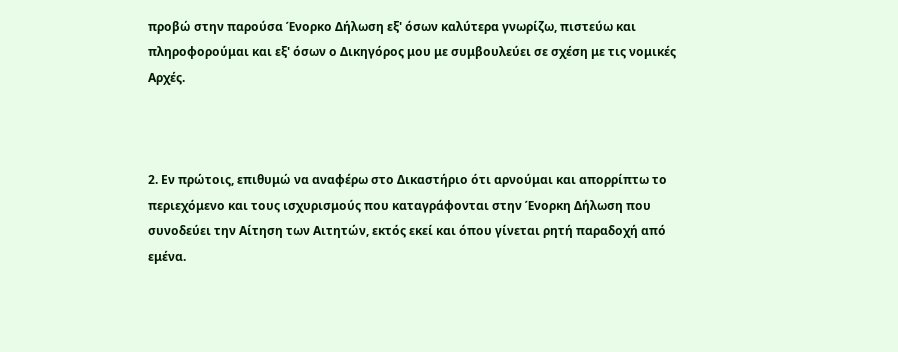προβώ στην παρούσα Ένορκο Δήλωση εξ' όσων καλύτερα γνωρίζω, πιστεύω και πληροφορούμαι και εξ' όσων ο Δικηγόρος μου με συμβουλεύει σε σχέση με τις νομικές Αρχές.



2. Εν πρώτοις, επιθυμώ να αναφέρω στο Δικαστήριο ότι αρνούμαι και απορρίπτω το περιεχόμενο και τους ισχυρισμούς που καταγράφονται στην Ένορκη Δήλωση που συνοδεύει την Αίτηση των Αιτητών, εκτός εκεί και όπου γίνεται ρητή παραδοχή από εμένα.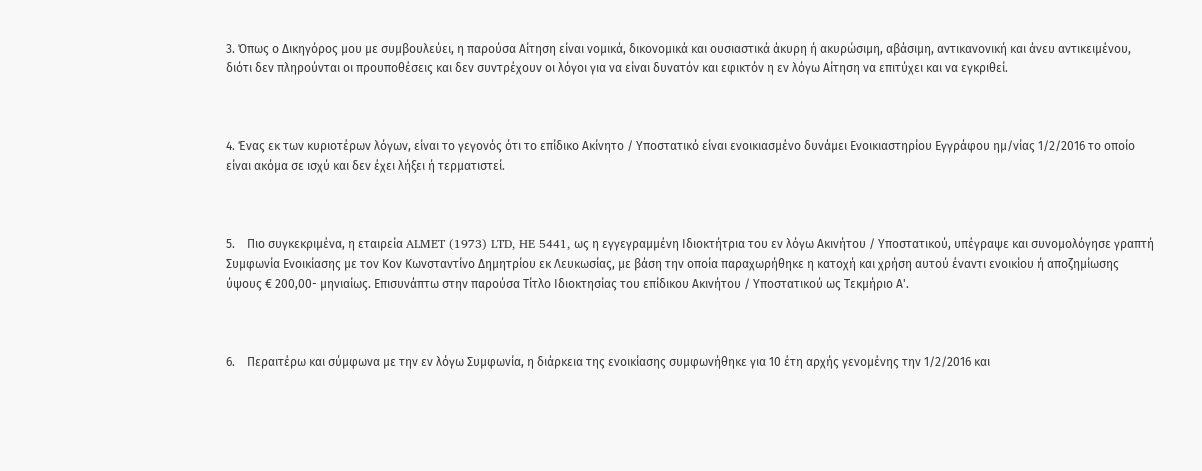3. Όπως ο Δικηγόρος μου με συμβουλεύει, η παρούσα Αίτηση είναι νομικά, δικονομικά και ουσιαστικά άκυρη ή ακυρώσιμη, αβάσιμη, αντικανονική και άνευ αντικειμένου, διότι δεν πληρούνται οι προυποθέσεις και δεν συντρέχουν οι λόγοι για να είναι δυνατόν και εφικτόν η εν λόγω Αίτηση να επιτύχει και να εγκριθεί.



4. Ένας εκ των κυριοτέρων λόγων, είναι το γεγονός ότι το επίδικο Ακίνητο / Υποστατικό είναι ενοικιασμένο δυνάμει Ενοικιαστηρίου Εγγράφου ημ/νίας 1/2/2016 το οποίο είναι ακόμα σε ισχύ και δεν έχει λήξει ή τερματιστεί.



5.    Πιο συγκεκριμένα, η εταιρεία ALMET (1973) LTD, HE 5441, ως η εγγεγραμμένη Ιδιοκτήτρια του εν λόγω Ακινήτου / Υποστατικού, υπέγραψε και συνομολόγησε γραπτή Συμφωνία Ενοικίασης με τον Κον Κωνσταντίνο Δημητρίου εκ Λευκωσίας, με βάση την οποία παραχωρήθηκε η κατοχή και χρήση αυτού έναντι ενοικίου ή αποζημίωσης ύψους € 200,00- μηνιαίως. Επισυνάπτω στην παρούσα Τίτλο Ιδιοκτησίας του επίδικου Ακινήτου / Υποστατικού ως Τεκμήριο Α'.



6.    Περαιτέρω και σύμφωνα με την εν λόγω Συμφωνία, η διάρκεια της ενοικίασης συμφωνήθηκε για 10 έτη αρχής γενομένης την 1/2/2016 και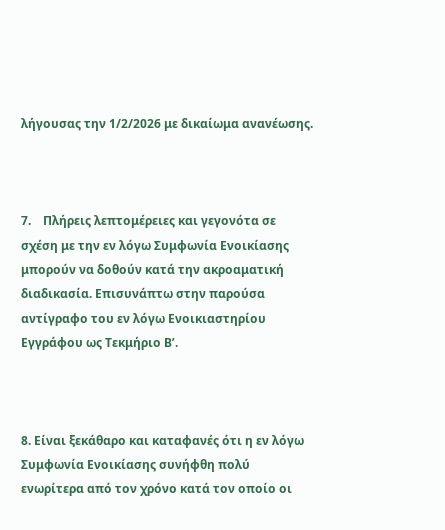λήγουσας την 1/2/2026 με δικαίωμα ανανέωσης.



7.    Πλήρεις λεπτομέρειες και γεγονότα σε σχέση με την εν λόγω Συμφωνία Ενοικίασης μπορούν να δοθούν κατά την ακροαματική διαδικασία. Επισυνάπτω στην παρούσα αντίγραφο του εν λόγω Ενοικιαστηρίου Εγγράφου ως Τεκμήριο Β’.



8. Είναι ξεκάθαρο και καταφανές ότι η εν λόγω Συμφωνία Ενοικίασης συνήφθη πολύ ενωρίτερα από τον χρόνο κατά τον οποίο οι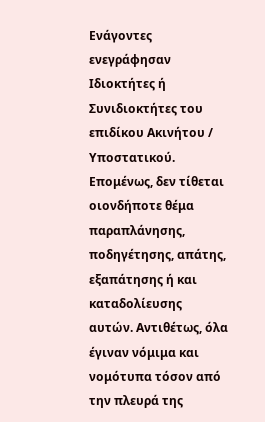Ενάγοντες ενεγράφησαν Ιδιοκτήτες ή Συνιδιοκτήτες του επιδίκου Ακινήτου / Υποστατικού. Επομένως, δεν τίθεται οιονδήποτε θέμα παραπλάνησης, ποδηγέτησης, απάτης, εξαπάτησης ή και καταδολίευσης αυτών. Αντιθέτως, όλα έγιναν νόμιμα και νομότυπα τόσον από την πλευρά της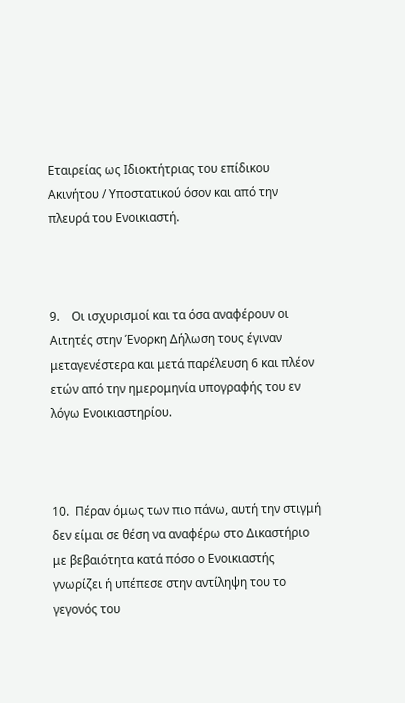Εταιρείας ως Ιδιοκτήτριας του επίδικου Ακινήτου / Υποστατικού όσον και από την πλευρά του Ενοικιαστή.



9.    Οι ισχυρισμοί και τα όσα αναφέρουν οι Αιτητές στην Ένορκη Δήλωση τους έγιναν μεταγενέστερα και μετά παρέλευση 6 και πλέον ετών από την ημερομηνία υπογραφής του εν λόγω Ενοικιαστηρίου.



10.  Πέραν όμως των πιο πάνω, αυτή την στιγμή δεν είμαι σε θέση να αναφέρω στο Δικαστήριο με βεβαιότητα κατά πόσο ο Ενοικιαστής γνωρίζει ή υπέπεσε στην αντίληψη του το γεγονός του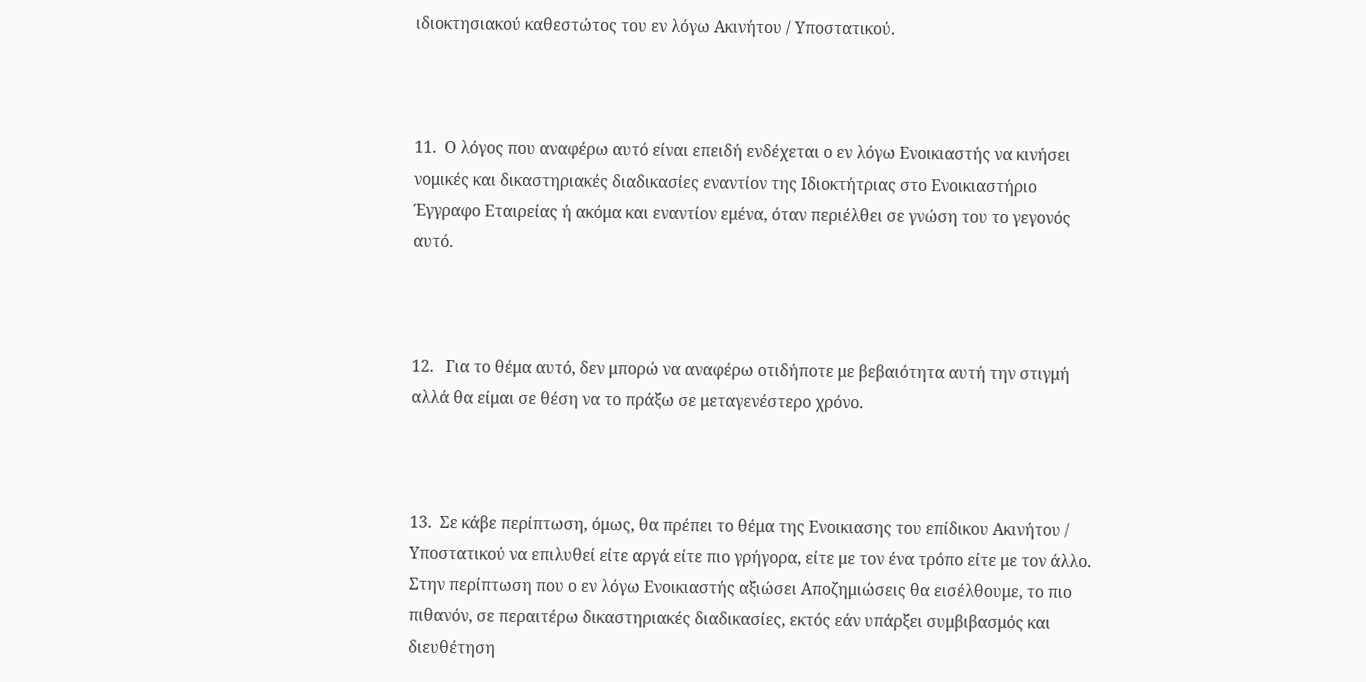ιδιοκτησιακού καθεστώτος του εν λόγω Ακινήτου / Υποστατικού.



11.  Ο λόγος που αναφέρω αυτό είναι επειδή ενδέχεται ο εν λόγω Ενοικιαστής να κινήσει νομικές και δικαστηριακές διαδικασίες εναντίον της Ιδιοκτήτριας στο Ενοικιαστήριο Έγγραφο Εταιρείας ή ακόμα και εναντίον εμένα, όταν περιέλθει σε γνώση του το γεγονός αυτό.



12.   Για το θέμα αυτό, δεν μπορώ να αναφέρω οτιδήποτε με βεβαιότητα αυτή την στιγμή αλλά θα είμαι σε θέση να το πράξω σε μεταγενέστερο χρόνο.



13.  Σε κάβε περίπτωση, όμως, θα πρέπει το θέμα της Ενοικιασης του επίδικου Ακινήτου / Υποστατικού να επιλυθεί είτε αργά είτε πιο γρήγορα, είτε με τον ένα τρόπο είτε με τον άλλο. Στην περίπτωση που ο εν λόγω Ενοικιαστής αξιώσει Αποζημιώσεις θα εισέλθουμε, το πιο πιθανόν, σε περαιτέρω δικαστηριακές διαδικασίες, εκτός εάν υπάρξει συμβιβασμός και διευθέτηση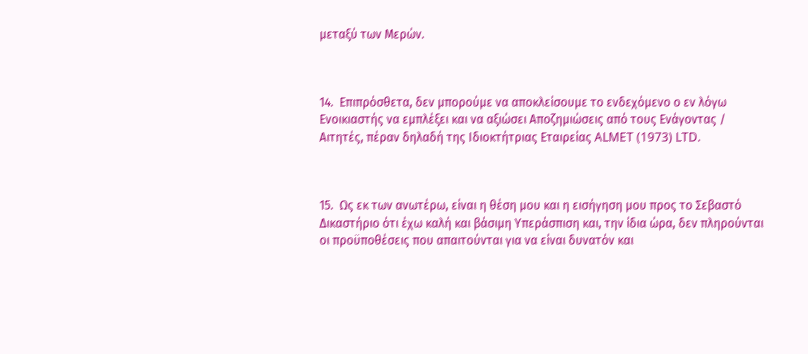μεταξύ των Μερών.



14.  Επιπρόσθετα, δεν μπορούμε να αποκλείσουμε το ενδεχόμενο ο εν λόγω Ενοικιαστής να εμπλέξει και να αξιώσει Αποζημιώσεις από τους Ενάγοντας / Αιτητές, πέραν δηλαδή της Ιδιοκτήτριας Εταιρείας ALMET (1973) LTD.



15.  Ως εκ των ανωτέρω, είναι η θέση μου και η εισήγηση μου προς το Σεβαστό Δικαστήριο ότι έχω καλή και βάσιμη Υπεράσπιση και, την ίδια ώρα, δεν πληρούνται οι προϋποθέσεις που απαιτούνται για να είναι δυνατόν και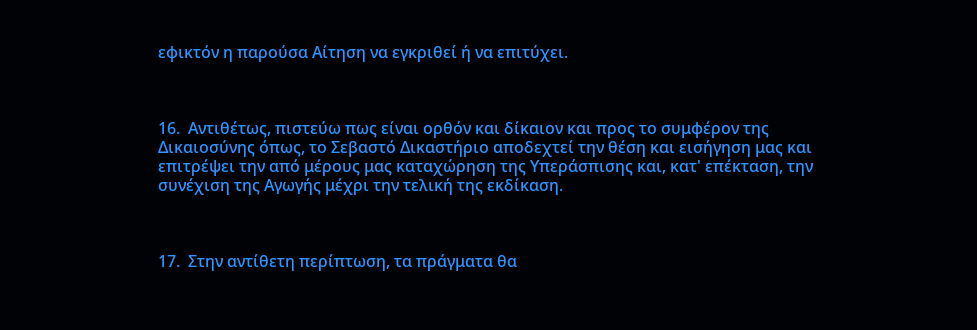εφικτόν η παρούσα Αίτηση να εγκριθεί ή να επιτύχει.



16.  Αντιθέτως, πιστεύω πως είναι ορθόν και δίκαιον και προς το συμφέρον της Δικαιοσύνης όπως, το Σεβαστό Δικαστήριο αποδεχτεί την θέση και εισήγηση μας και επιτρέψει την από μέρους μας καταχώρηση της Υπεράσπισης και, κατ' επέκταση, την συνέχιση της Αγωγής μέχρι την τελική της εκδίκαση.



17.  Στην αντίθετη περίπτωση, τα πράγματα θα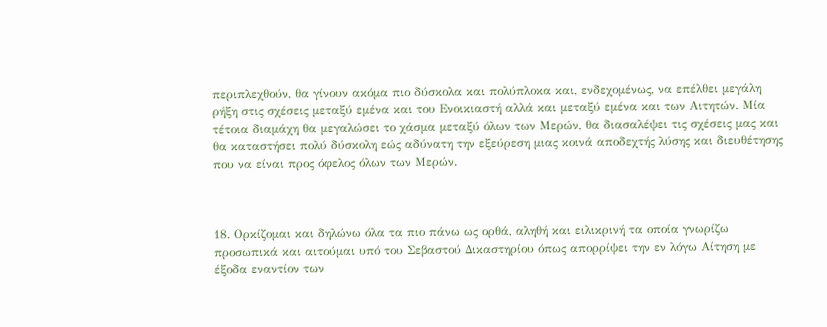περιπλεχθούν, θα γίνουν ακόμα πιο δύσκολα και πολύπλοκα και, ενδεχομένως, να επέλθει μεγάλη ρήξη στις σχέσεις μεταξύ εμένα και του Ενοικιαστή αλλά και μεταξύ εμένα και των Αιτητών. Μία τέτοια διαμάχη θα μεγαλώσει το χάσμα μεταξύ όλων των Μερών, θα διασαλέψει τις σχέσεις μας και θα καταστήσει πολύ δύσκολη εώς αδύνατη την εξεύρεση μιας κοινά αποδεχτής λύσης και διευθέτησης που να είναι προς όφελος όλων των Μερών.



18. Ορκίζομαι και δηλώνω όλα τα πιο πάνω ως ορθά, αληθή και ειλικρινή τα οποία γνωρίζω προσωπικά και αιτούμαι υπό του Σεβαστού Δικαστηρίου όπως απορρίψει την εν λόγω Αίτηση με έξοδα εναντίον των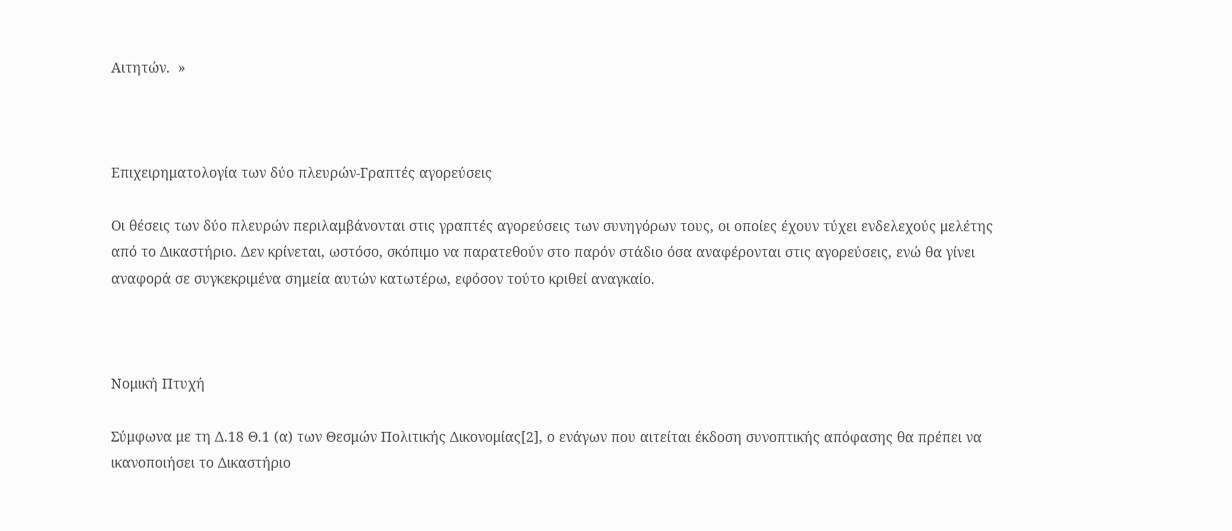Αιτητών.  »



Επιχειρηματολογία των δύο πλευρών-Γραπτές αγορεύσεις

Οι θέσεις των δύο πλευρών περιλαμβάνονται στις γραπτές αγορεύσεις των συνηγόρων τους, οι οποίες έχουν τύχει ενδελεχούς μελέτης από το Δικαστήριο. Δεν κρίνεται, ωστόσο, σκόπιμο να παρατεθούν στο παρόν στάδιο όσα αναφέρονται στις αγορεύσεις, ενώ θα γίνει αναφορά σε συγκεκριμένα σημεία αυτών κατωτέρω, εφόσον τούτο κριθεί αναγκαίο.



Νομική Πτυχή

Σύμφωνα με τη Δ.18 Θ.1 (α) των Θεσμών Πολιτικής Δικονομίας[2], ο ενάγων που αιτείται έκδοση συνοπτικής απόφασης θα πρέπει να ικανοποιήσει το Δικαστήριο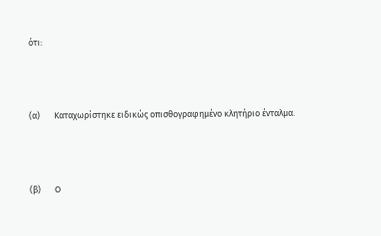ότι:



(α)       Καταχωρίστηκε ειδικώς οπισθογραφημένο κλητήριο ένταλμα.



(β)       Ο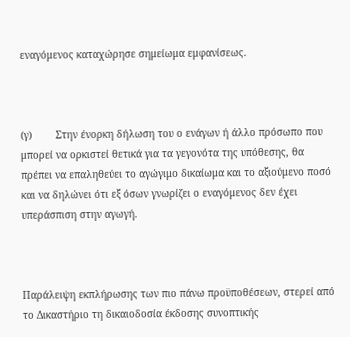εναγόμενος καταχώρησε σημείωμα εμφανίσεως.



(γ)        Στην ένορκη δήλωση του ο ενάγων ή άλλο πρόσωπο που μπορεί να ορκιστεί θετικά για τα γεγονότα της υπόθεσης, θα πρέπει να επαληθεύει το αγώγιμο δικαίωμα και το αξιούμενο ποσό και να δηλώνει ότι εξ όσων γνωρίζει ο εναγόμενος δεν έχει υπεράσπιση στην αγωγή.



Παράλειψη εκπλήρωσης των πιο πάνω προϋποθέσεων, στερεί από το Δικαστήριο τη δικαιοδοσία έκδοσης συνοπτικής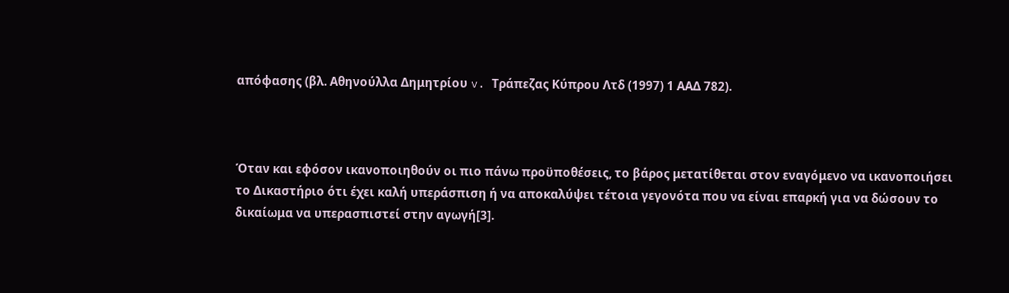απόφασης (βλ. Αθηνούλλα Δημητρίου v. Τράπεζας Κύπρου Λτδ (1997) 1 ΑΑΔ 782).



Όταν και εφόσον ικανοποιηθούν οι πιο πάνω προϋποθέσεις, το βάρος μετατίθεται στον εναγόμενο να ικανοποιήσει το Δικαστήριο ότι έχει καλή υπεράσπιση ή να αποκαλύψει τέτοια γεγονότα που να είναι επαρκή για να δώσουν το δικαίωμα να υπερασπιστεί στην αγωγή[3].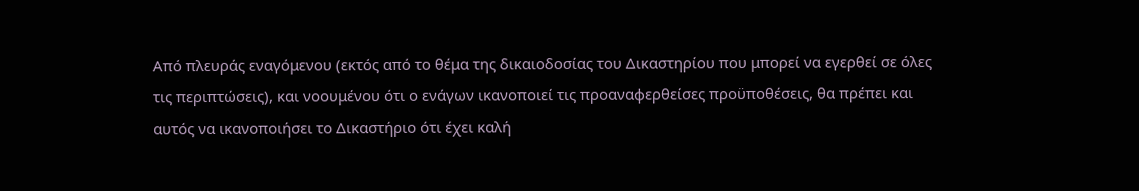Από πλευράς εναγόμενου (εκτός από το θέμα της δικαιοδοσίας του Δικαστηρίου που μπορεί να εγερθεί σε όλες τις περιπτώσεις), και νοουμένου ότι ο ενάγων ικανοποιεί τις προαναφερθείσες προϋποθέσεις, θα πρέπει και αυτός να ικανοποιήσει το Δικαστήριο ότι έχει καλή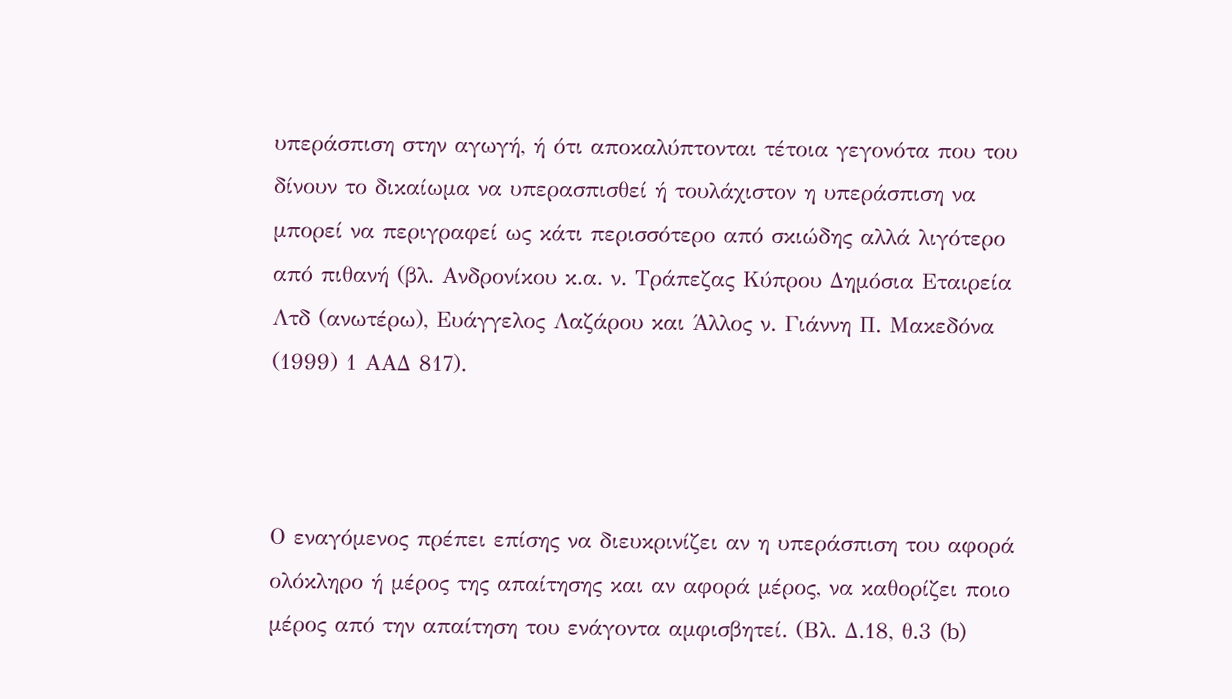υπεράσπιση στην αγωγή, ή ότι αποκαλύπτονται τέτοια γεγονότα που του δίνουν το δικαίωμα να υπερασπισθεί ή τουλάχιστον η υπεράσπιση να μπορεί να περιγραφεί ως κάτι περισσότερο από σκιώδης αλλά λιγότερο από πιθανή (βλ. Ανδρονίκου κ.α. ν. Τράπεζας Κύπρου Δημόσια Εταιρεία Λτδ (ανωτέρω), Ευάγγελος Λαζάρου και Άλλος ν. Γιάννη Π. Μακεδόνα (1999) 1 ΑΑΔ 817).



Ο εναγόμενος πρέπει επίσης να διευκρινίζει αν η υπεράσπιση του αφορά ολόκληρο ή μέρος της απαίτησης και αν αφορά μέρος, να καθορίζει ποιο μέρος από την απαίτηση του ενάγοντα αμφισβητεί. (Βλ. Δ.18, θ.3 (b)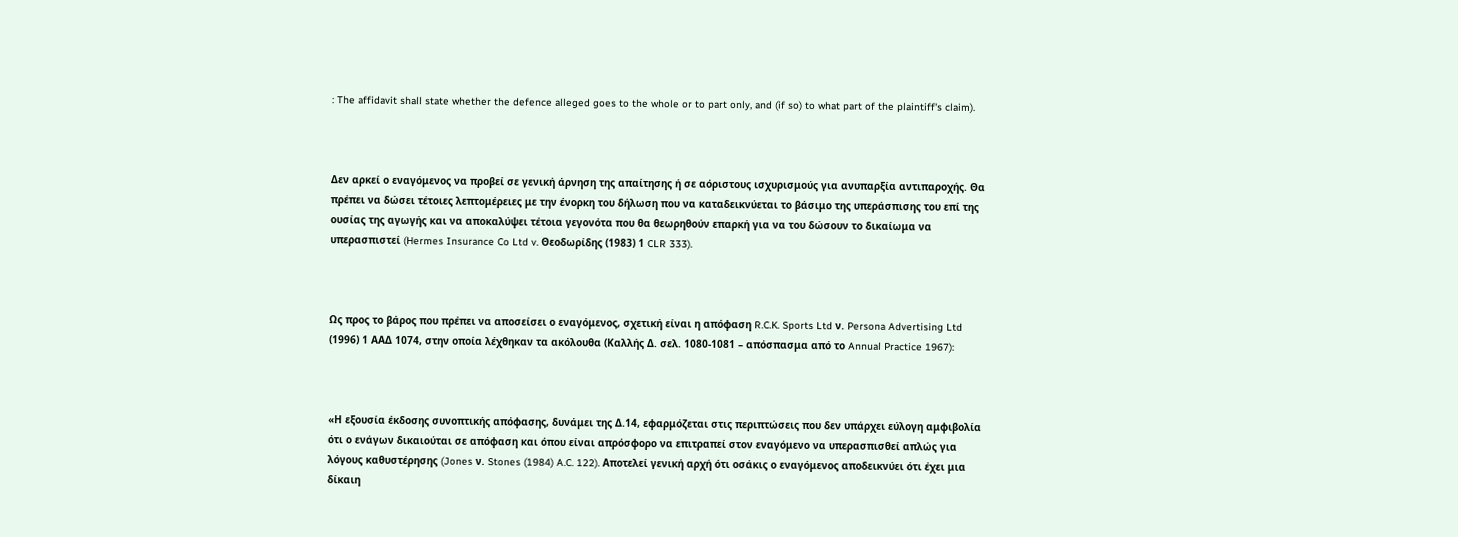: The affidavit shall state whether the defence alleged goes to the whole or to part only, and (if so) to what part of the plaintiff's claim).



Δεν αρκεί ο εναγόμενος να προβεί σε γενική άρνηση της απαίτησης ή σε αόριστους ισχυρισμούς για ανυπαρξία αντιπαροχής. Θα πρέπει να δώσει τέτοιες λεπτομέρειες με την ένορκη του δήλωση που να καταδεικνύεται το βάσιμο της υπεράσπισης του επί της ουσίας της αγωγής και να αποκαλύψει τέτοια γεγονότα που θα θεωρηθούν επαρκή για να του δώσουν το δικαίωμα να υπερασπιστεί (Hermes Insurance Co Ltd v. Θεοδωρίδης (1983) 1 CLR 333).



Ως προς το βάρος που πρέπει να αποσείσει ο εναγόμενος, σχετική είναι η απόφαση R.C.K. Sports Ltd ν. Persona Advertising Ltd (1996) 1 ΑΑΔ 1074, στην οποία λέχθηκαν τα ακόλουθα (Καλλής Δ. σελ. 1080-1081 – απόσπασμα από το Annual Practice 1967):



«Η εξουσία έκδοσης συνοπτικής απόφασης, δυνάμει της Δ.14, εφαρμόζεται στις περιπτώσεις που δεν υπάρχει εύλογη αμφιβολία ότι ο ενάγων δικαιούται σε απόφαση και όπου είναι απρόσφορο να επιτραπεί στον εναγόμενο να υπερασπισθεί απλώς για λόγους καθυστέρησης (Jones ν. Stones (1984) A.C. 122). Αποτελεί γενική αρχή ότι οσάκις ο εναγόμενος αποδεικνύει ότι έχει μια δίκαιη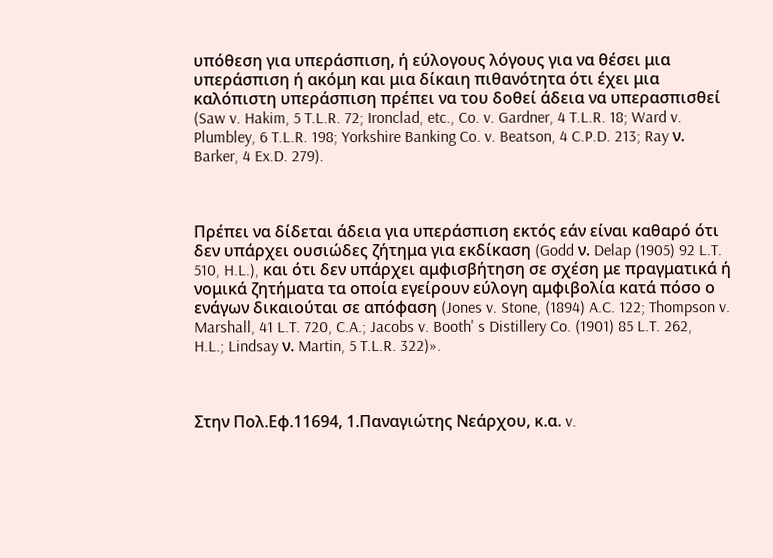υπόθεση για υπεράσπιση, ή εύλογους λόγους για να θέσει μια υπεράσπιση ή ακόμη και μια δίκαιη πιθανότητα ότι έχει μια καλόπιστη υπεράσπιση πρέπει να του δοθεί άδεια να υπερασπισθεί (Saw v. Hakim, 5 T.L.R. 72; Ironclad, etc., Co. v. Gardner, 4 T.L.R. 18; Ward v. Plumbley, 6 T.L.R. 198; Yorkshire Banking Co. v. Beatson, 4 C.P.D. 213; Ray ν. Barker, 4 Ex.D. 279).



Πρέπει να δίδεται άδεια για υπεράσπιση εκτός εάν είναι καθαρό ότι δεν υπάρχει ουσιώδες ζήτημα για εκδίκαση (Godd ν. Delap (1905) 92 L.T. 510, H.L.), και ότι δεν υπάρχει αμφισβήτηση σε σχέση με πραγματικά ή νομικά ζητήματα τα οποία εγείρουν εύλογη αμφιβολία κατά πόσο ο ενάγων δικαιούται σε απόφαση (Jones v. Stone, (1894) A.C. 122; Thompson v. Marshall, 41 L.T. 720, C.A.; Jacobs v. Booth' s Distillery Co. (1901) 85 L.T. 262, H.L.; Lindsay ν. Martin, 5 T.L.R. 322)».



Στην Πολ.Εφ.11694, 1.Παναγιώτης Νεάρχου, κ.α. v.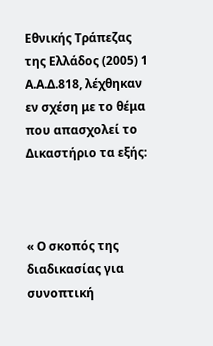Εθνικής Τράπεζας της Ελλάδος (2005) 1 Α.Α.Δ.818, λέχθηκαν εν σχέση με το θέμα που απασχολεί το Δικαστήριο τα εξής:



« Ο σκοπός της διαδικασίας για συνοπτική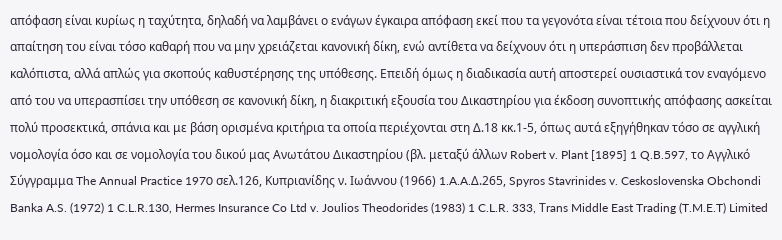απόφαση είναι κυρίως η ταχύτητα, δηλαδή να λαμβάνει ο ενάγων έγκαιρα απόφαση εκεί που τα γεγονότα είναι τέτοια που δείχνουν ότι η απαίτηση του είναι τόσο καθαρή που να μην χρειάζεται κανονική δίκη, ενώ αντίθετα να δείχνουν ότι η υπεράσπιση δεν προβάλλεται καλόπιστα, αλλά απλώς για σκοπούς καθυστέρησης της υπόθεσης. Επειδή όμως η διαδικασία αυτή αποστερεί ουσιαστικά τον εναγόμενο από του να υπερασπίσει την υπόθεση σε κανονική δίκη, η διακριτική εξουσία του Δικαστηρίου για έκδοση συνοπτικής απόφασης ασκείται πολύ προσεκτικά, σπάνια και με βάση ορισμένα κριτήρια τα οποία περιέχονται στη Δ.18 κκ.1-5, όπως αυτά εξηγήθηκαν τόσο σε αγγλική νομολογία όσο και σε νομολογία του δικού μας Ανωτάτου Δικαστηρίου (βλ. μεταξύ άλλων Robert v. Plant [1895] 1 Q.B.597, το Αγγλικό Σύγγραμμα The Annual Practice 1970 σελ.126, Κυπριανίδης ν. Ιωάννου (1966) 1.A.A.Δ.265, Spyros Stavrinides v. Ceskoslovenska Obchondi Banka A.S. (1972) 1 C.L.R.130, Hermes Insurance Co Ltd v. Joulios Theodorides (1983) 1 C.L.R. 333, Τrans Middle East Trading (T.M.E.T) Limited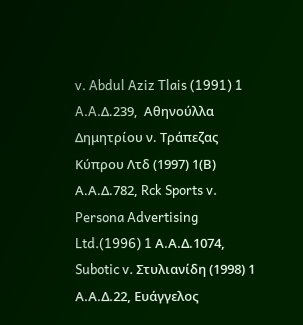v. Abdul Aziz Tlais (1991) 1 A.A.Δ.239,  Αθηνούλλα Δημητρίου ν. Τράπεζας Κύπρου Λτδ (1997) 1(Β) Α.Α.Δ.782, Rck Sports v. Persona Advertising Ltd.(1996) 1 Α.Α.Δ.1074, Subotic v. Στυλιανίδη (1998) 1 Α.Α.Δ.22, Ευάγγελος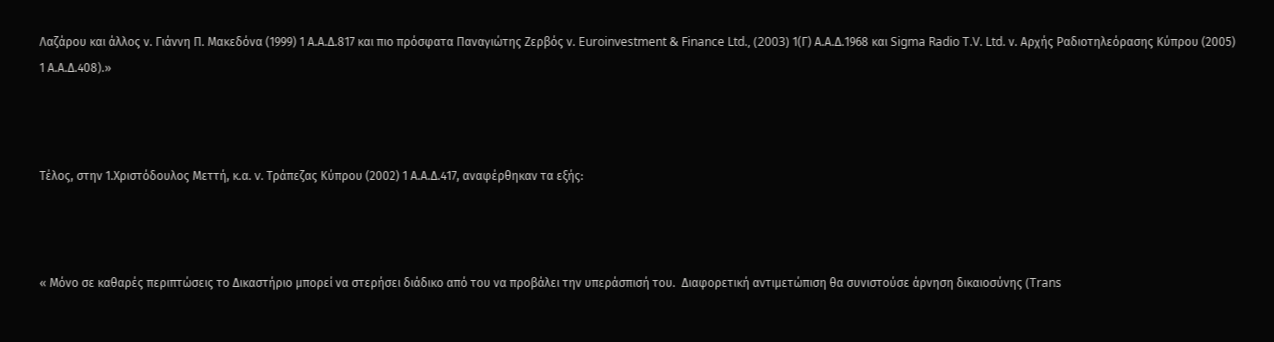Λαζάρου και άλλος ν. Γιάννη Π. Μακεδόνα (1999) 1 Α.Α.Δ.817 και πιο πρόσφατα Παναγιώτης Ζερβός ν. Euroinvestment & Finance Ltd., (2003) 1(Γ) Α.Α.Δ.1968 και Sigma Radio T.V. Ltd. ν. Αρχής Ραδιοτηλεόρασης Κύπρου (2005) 1 Α.Α.Δ.408).»



Τέλος, στην 1.Χριστόδουλος Μεττή, κ.α. v. Τράπεζας Κύπρου (2002) 1 Α.Α.Δ.417, αναφέρθηκαν τα εξής:



« Μόνο σε καθαρές περιπτώσεις το Δικαστήριο μπορεί να στερήσει διάδικο από του να προβάλει την υπεράσπισή του.  Διαφορετική αντιμετώπιση θα συνιστούσε άρνηση δικαιοσύνης (Trans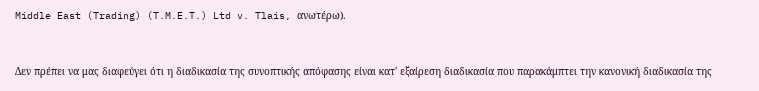Middle East (Trading) (T.M.E.T.) Ltd v. Tlais, ανωτέρω).



Δεν πρέπει να μας διαφεύγει ότι η διαδικασία της συνοπτικής απόφασης είναι κατ' εξαίρεση διαδικασία που παρακάμπτει την κανονική διαδικασία της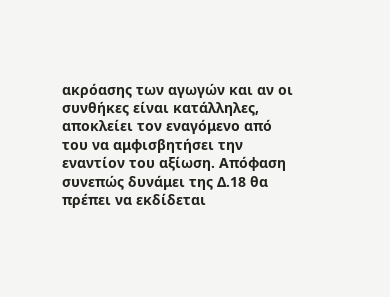ακρόασης των αγωγών και αν οι συνθήκες είναι κατάλληλες, αποκλείει τον εναγόμενο από του να αμφισβητήσει την εναντίον του αξίωση. Απόφαση συνεπώς δυνάμει της Δ.18 θα πρέπει να εκδίδεται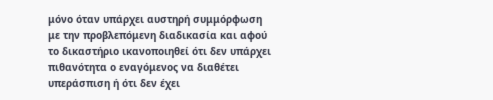μόνο όταν υπάρχει αυστηρή συμμόρφωση με την προβλεπόμενη διαδικασία και αφού το δικαστήριο ικανοποιηθεί ότι δεν υπάρχει πιθανότητα ο εναγόμενος να διαθέτει υπεράσπιση ή ότι δεν έχει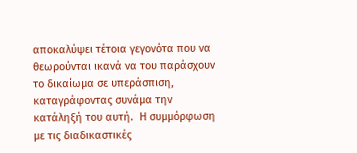αποκαλύψει τέτοια γεγονότα που να θεωρούνται ικανά να του παράσχουν το δικαίωμα σε υπεράσπιση, καταγράφοντας συνάμα την κατάληξή του αυτή.  Η συμμόρφωση με τις διαδικαστικές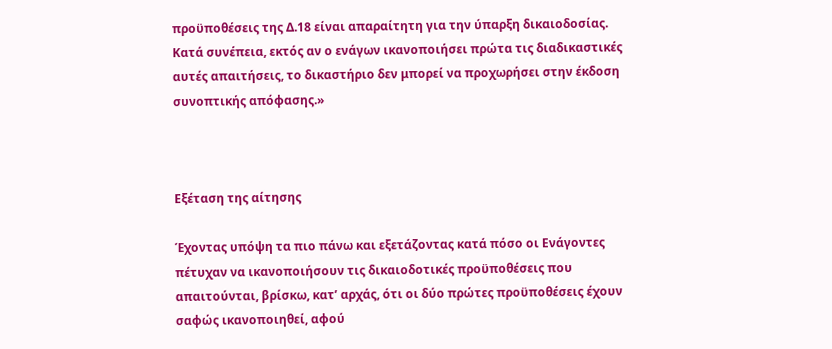προϋποθέσεις της Δ.18 είναι απαραίτητη για την ύπαρξη δικαιοδοσίας.  Κατά συνέπεια, εκτός αν ο ενάγων ικανοποιήσει πρώτα τις διαδικαστικές αυτές απαιτήσεις, το δικαστήριο δεν μπορεί να προχωρήσει στην έκδοση συνοπτικής απόφασης.»



Εξέταση της αίτησης

Έχοντας υπόψη τα πιο πάνω και εξετάζοντας κατά πόσο οι Ενάγοντες πέτυχαν να ικανοποιήσουν τις δικαιοδοτικές προϋποθέσεις που απαιτούνται, βρίσκω, κατ’ αρχάς, ότι οι δύο πρώτες προϋποθέσεις έχουν σαφώς ικανοποιηθεί, αφού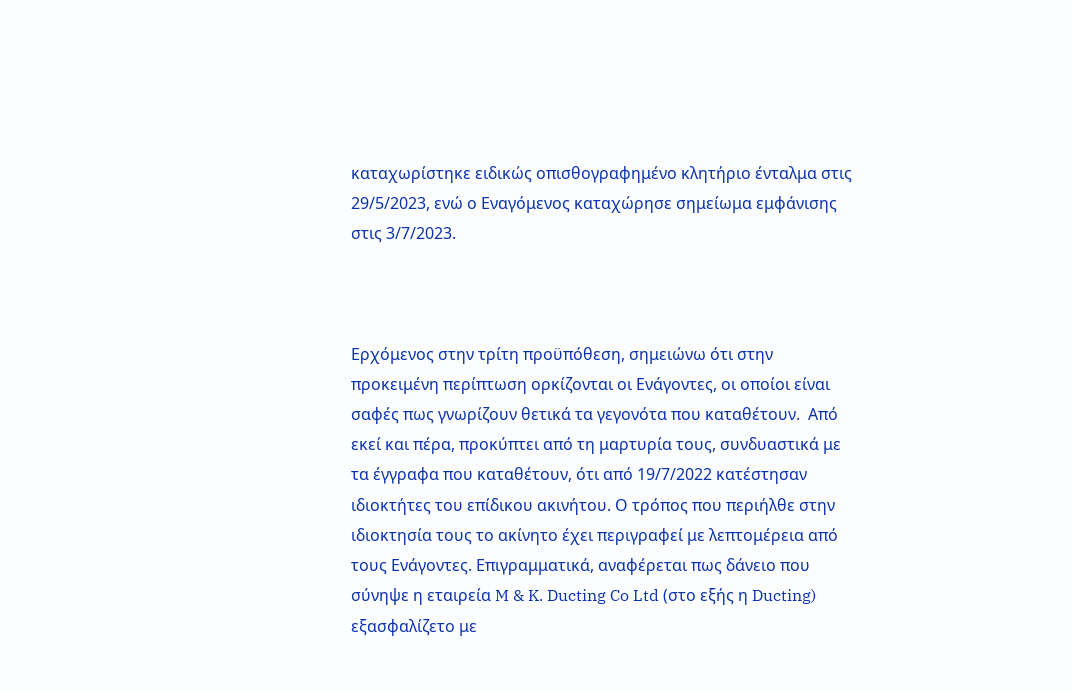καταχωρίστηκε ειδικώς οπισθογραφημένο κλητήριο ένταλμα στις 29/5/2023, ενώ ο Εναγόμενος καταχώρησε σημείωμα εμφάνισης στις 3/7/2023.



Ερχόμενος στην τρίτη προϋπόθεση, σημειώνω ότι στην προκειμένη περίπτωση ορκίζονται οι Ενάγοντες, οι οποίοι είναι σαφές πως γνωρίζουν θετικά τα γεγονότα που καταθέτουν.  Από εκεί και πέρα, προκύπτει από τη μαρτυρία τους, συνδυαστικά με τα έγγραφα που καταθέτουν, ότι από 19/7/2022 κατέστησαν ιδιοκτήτες του επίδικου ακινήτου. Ο τρόπος που περιήλθε στην ιδιοκτησία τους το ακίνητο έχει περιγραφεί με λεπτομέρεια από τους Ενάγοντες. Επιγραμματικά, αναφέρεται πως δάνειο που σύνηψε η εταιρεία M & K. Ducting Co Ltd (στο εξής η Ducting) εξασφαλίζετο με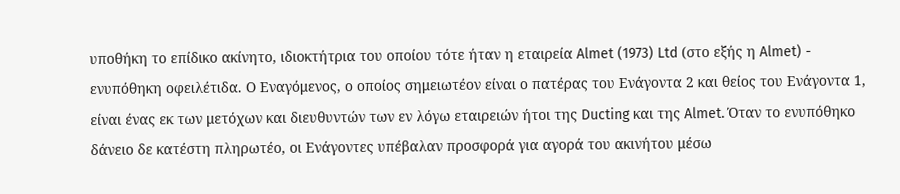υποθήκη το επίδικο ακίνητο, ιδιοκτήτρια του οποίου τότε ήταν η εταιρεία Almet (1973) Ltd (στο εξής η Almet) - ενυπόθηκη οφειλέτιδα. Ο Εναγόμενος, ο οποίος σημειωτέον είναι ο πατέρας του Ενάγοντα 2 και θείος του Ενάγοντα 1, είναι ένας εκ των μετόχων και διευθυντών των εν λόγω εταιρειών ήτοι της Ducting και της Almet. Όταν το ενυπόθηκο δάνειο δε κατέστη πληρωτέο, οι Ενάγοντες υπέβαλαν προσφορά για αγορά του ακινήτου μέσω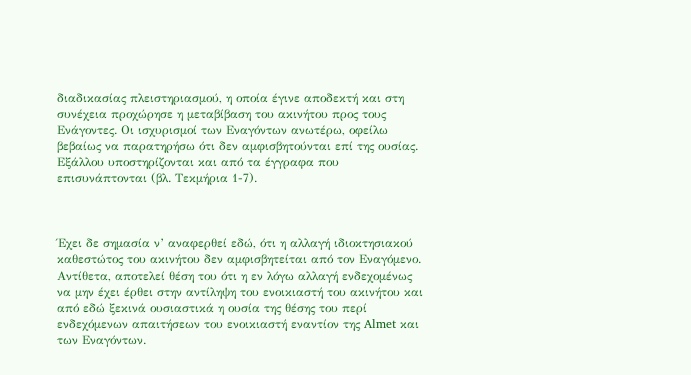διαδικασίας πλειστηριασμού, η οποία έγινε αποδεκτή και στη συνέχεια προχώρησε η μεταβίβαση του ακινήτου προς τους Ενάγοντες. Οι ισχυρισμοί των Εναγόντων ανωτέρω, οφείλω βεβαίως να παρατηρήσω ότι δεν αμφισβητούνται επί της ουσίας. Εξάλλου υποστηρίζονται και από τα έγγραφα που επισυνάπτονται (βλ. Τεκμήρια 1-7).



Έχει δε σημασία ν’ αναφερθεί εδώ, ότι η αλλαγή ιδιοκτησιακού καθεστώτος του ακινήτου δεν αμφισβητείται από τον Εναγόμενο. Αντίθετα, αποτελεί θέση του ότι η εν λόγω αλλαγή ενδεχομένως να μην έχει έρθει στην αντίληψη του ενοικιαστή του ακινήτου και από εδώ ξεκινά ουσιαστικά η ουσία της θέσης του περί ενδεχόμενων απαιτήσεων του ενοικιαστή εναντίον της Almet και των Εναγόντων.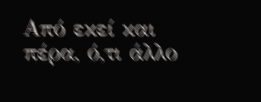Από εκεί και πέρα, ό,τι άλλο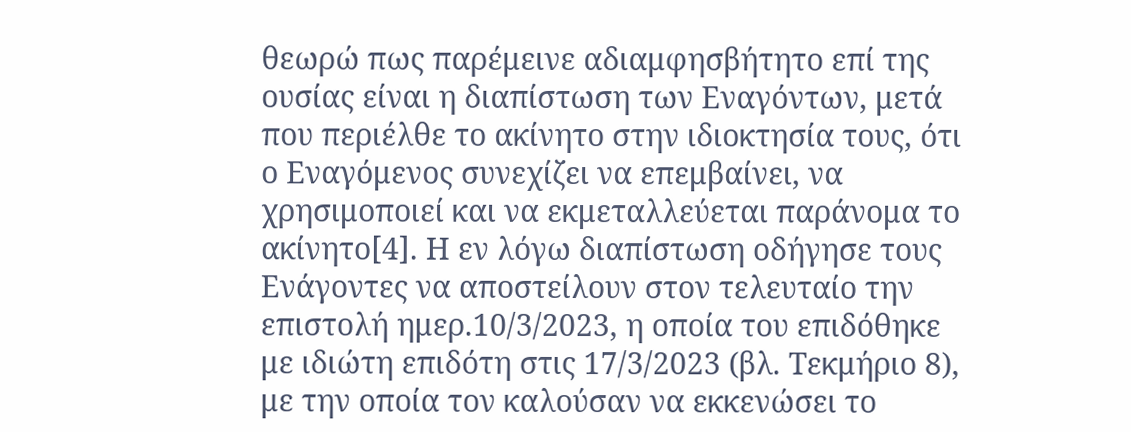θεωρώ πως παρέμεινε αδιαμφησβήτητο επί της ουσίας είναι η διαπίστωση των Εναγόντων, μετά που περιέλθε το ακίνητο στην ιδιοκτησία τους, ότι ο Εναγόμενος συνεχίζει να επεμβαίνει, να χρησιμοποιεί και να εκμεταλλεύεται παράνομα το ακίνητο[4]. Η εν λόγω διαπίστωση οδήγησε τους Ενάγοντες να αποστείλουν στον τελευταίο την επιστολή ημερ.10/3/2023, η οποία του επιδόθηκε με ιδιώτη επιδότη στις 17/3/2023 (βλ. Τεκμήριο 8), με την οποία τον καλούσαν να εκκενώσει το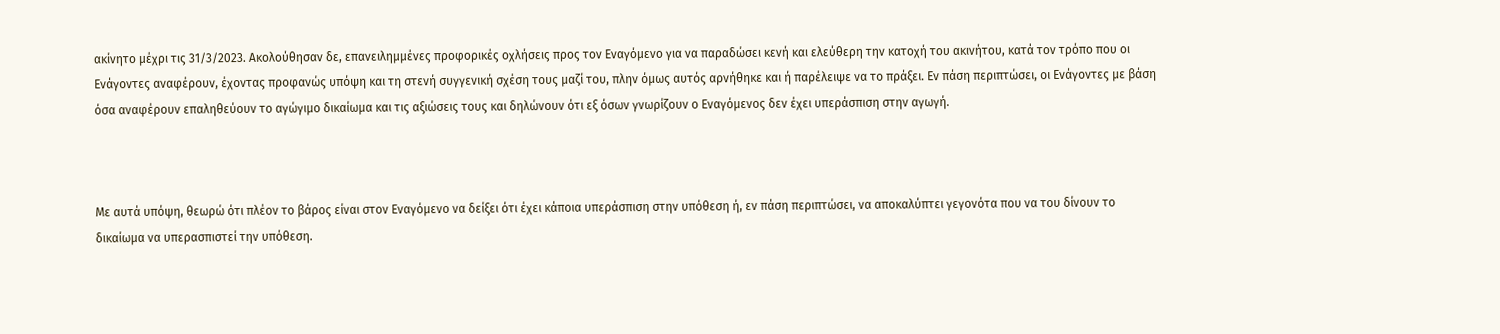ακίνητο μέχρι τις 31/3/2023. Ακολούθησαν δε, επανειλημμένες προφορικές οχλήσεις προς τον Εναγόμενο για να παραδώσει κενή και ελεύθερη την κατοχή του ακινήτου, κατά τον τρόπο που οι Ενάγοντες αναφέρουν, έχοντας προφανώς υπόψη και τη στενή συγγενική σχέση τους μαζί του, πλην όμως αυτός αρνήθηκε και ή παρέλειψε να το πράξει. Εν πάση περιπτώσει, οι Ενάγοντες με βάση όσα αναφέρουν επαληθεύουν το αγώγιμο δικαίωμα και τις αξιώσεις τους και δηλώνουν ότι εξ όσων γνωρίζουν ο Εναγόμενος δεν έχει υπεράσπιση στην αγωγή.



Με αυτά υπόψη, θεωρώ ότι πλέον το βάρος είναι στον Εναγόμενο να δείξει ότι έχει κάποια υπεράσπιση στην υπόθεση ή, εν πάση περιπτώσει, να αποκαλύπτει γεγονότα που να του δίνουν το δικαίωμα να υπερασπιστεί την υπόθεση.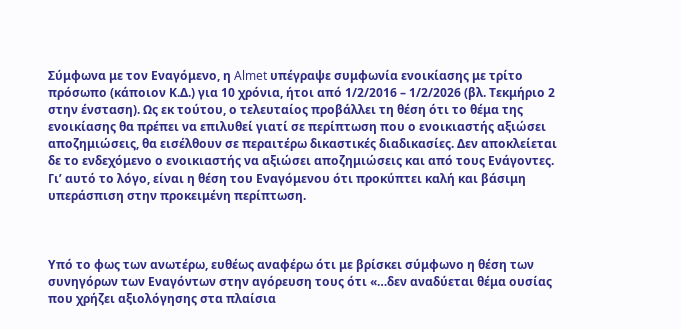Σύμφωνα με τον Εναγόμενο, η Almet υπέγραψε συμφωνία ενοικίασης με τρίτο πρόσωπο (κάποιον Κ.Δ.) για 10 χρόνια, ήτοι από 1/2/2016 – 1/2/2026 (βλ. Τεκμήριο 2 στην ένσταση). Ως εκ τούτου, ο τελευταίος προβάλλει τη θέση ότι το θέμα της ενοικίασης θα πρέπει να επιλυθεί γιατί σε περίπτωση που ο ενοικιαστής αξιώσει αποζημιώσεις, θα εισέλθουν σε περαιτέρω δικαστικές διαδικασίες. Δεν αποκλείεται δε το ενδεχόμενο ο ενοικιαστής να αξιώσει αποζημιώσεις και από τους Ενάγοντες. Γι’ αυτό το λόγο, είναι η θέση του Εναγόμενου ότι προκύπτει καλή και βάσιμη υπεράσπιση στην προκειμένη περίπτωση.



Υπό το φως των ανωτέρω, ευθέως αναφέρω ότι με βρίσκει σύμφωνο η θέση των συνηγόρων των Εναγόντων στην αγόρευση τους ότι «…δεν αναδύεται θέμα ουσίας που χρήζει αξιολόγησης στα πλαίσια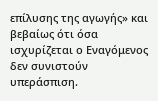επίλυσης της αγωγής» και βεβαίως ότι όσα  ισχυρίζεται ο Εναγόμενος δεν συνιστούν υπεράσπιση.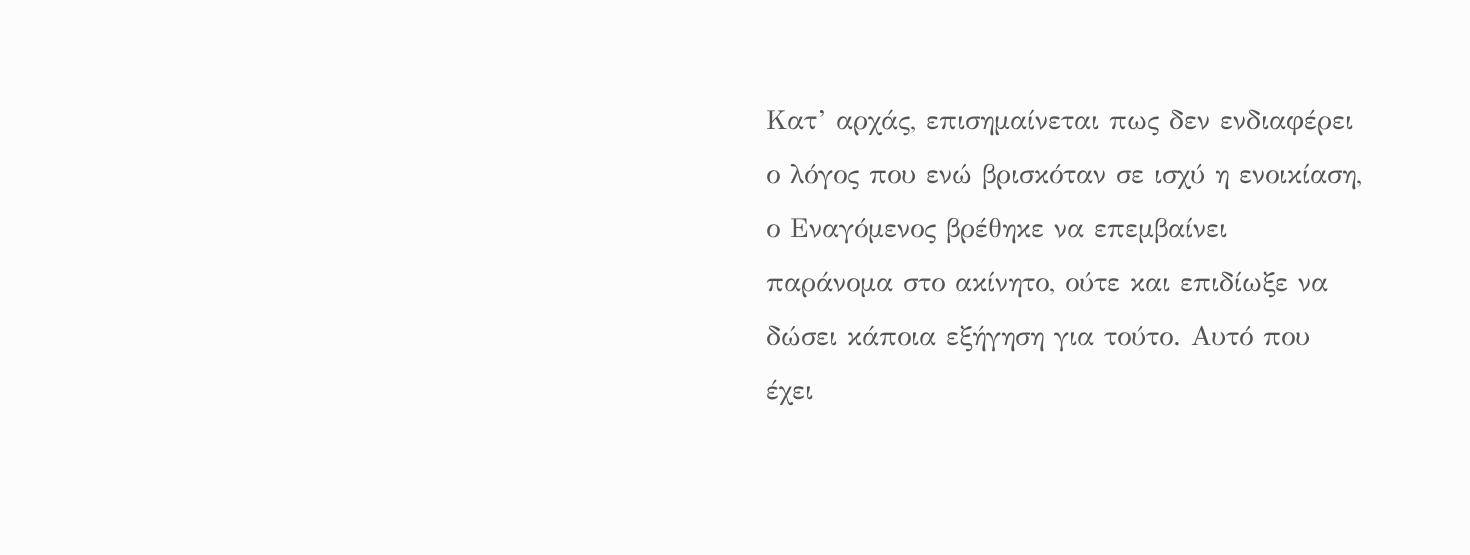Κατ’ αρχάς, επισημαίνεται πως δεν ενδιαφέρει ο λόγος που ενώ βρισκόταν σε ισχύ η ενοικίαση, ο Εναγόμενος βρέθηκε να επεμβαίνει παράνομα στο ακίνητο, ούτε και επιδίωξε να δώσει κάποια εξήγηση για τούτο. Αυτό που έχει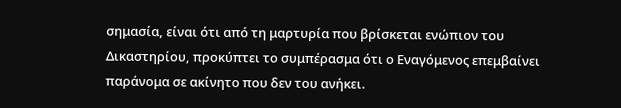σημασία, είναι ότι από τη μαρτυρία που βρίσκεται ενώπιον του Δικαστηρίου, προκύπτει το συμπέρασμα ότι ο Εναγόμενος επεμβαίνει παράνομα σε ακίνητο που δεν του ανήκει.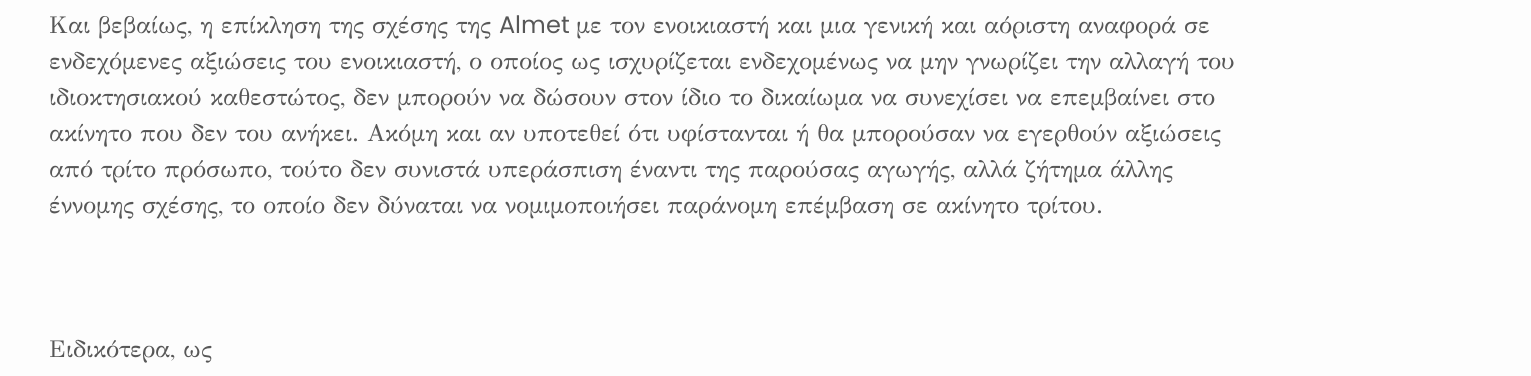Και βεβαίως, η επίκληση της σχέσης της Almet με τον ενοικιαστή και μια γενική και αόριστη αναφορά σε ενδεχόμενες αξιώσεις του ενοικιαστή, ο οποίος ως ισχυρίζεται ενδεχομένως να μην γνωρίζει την αλλαγή του ιδιοκτησιακού καθεστώτος, δεν μπορούν να δώσουν στον ίδιο το δικαίωμα να συνεχίσει να επεμβαίνει στο ακίνητο που δεν του ανήκει. Ακόμη και αν υποτεθεί ότι υφίστανται ή θα μπορούσαν να εγερθούν αξιώσεις από τρίτο πρόσωπο, τούτο δεν συνιστά υπεράσπιση έναντι της παρούσας αγωγής, αλλά ζήτημα άλλης έννομης σχέσης, το οποίο δεν δύναται να νομιμοποιήσει παράνομη επέμβαση σε ακίνητο τρίτου.



Ειδικότερα, ως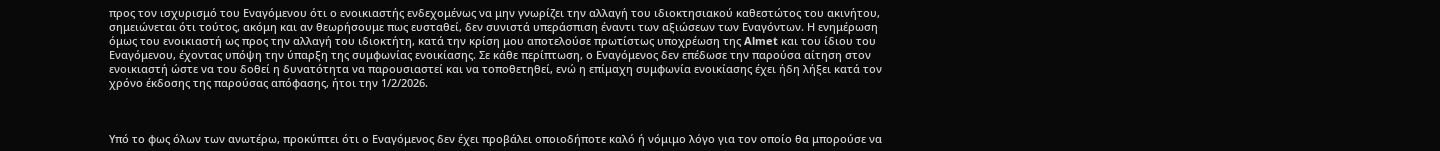προς τον ισχυρισμό του Εναγόμενου ότι ο ενοικιαστής ενδεχομένως να μην γνωρίζει την αλλαγή του ιδιοκτησιακού καθεστώτος του ακινήτου, σημειώνεται ότι τούτος, ακόμη και αν θεωρήσουμε πως ευσταθεί, δεν συνιστά υπεράσπιση έναντι των αξιώσεων των Εναγόντων. Η ενημέρωση όμως του ενοικιαστή ως προς την αλλαγή του ιδιοκτήτη, κατά την κρίση μου αποτελούσε πρωτίστως υποχρέωση της Almet και του ίδιου του Εναγόμενου, έχοντας υπόψη την ύπαρξη της συμφωνίας ενοικίασης. Σε κάθε περίπτωση, ο Εναγόμενος δεν επέδωσε την παρούσα αίτηση στον ενοικιαστή ώστε να του δοθεί η δυνατότητα να παρουσιαστεί και να τοποθετηθεί, ενώ η επίμαχη συμφωνία ενοικίασης έχει ήδη λήξει κατά τον χρόνο έκδοσης της παρούσας απόφασης, ήτοι την 1/2/2026.



Υπό το φως όλων των ανωτέρω, προκύπτει ότι ο Εναγόμενος δεν έχει προβάλει οποιοδήποτε καλό ή νόμιμο λόγο για τον οποίο θα μπορούσε να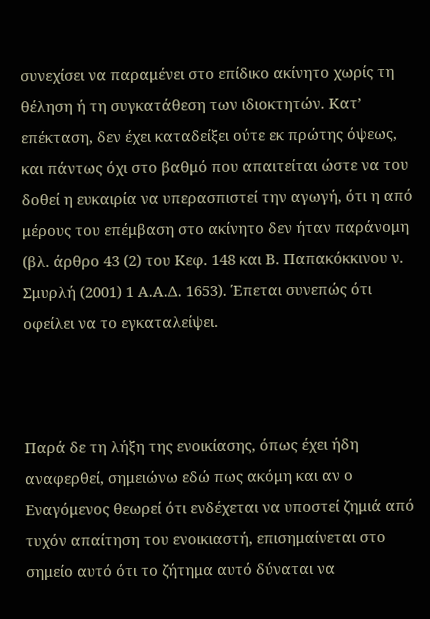συνεχίσει να παραμένει στο επίδικο ακίνητο χωρίς τη θέληση ή τη συγκατάθεση των ιδιοκτητών. Κατ’ επέκταση, δεν έχει καταδείξει ούτε εκ πρώτης όψεως, και πάντως όχι στο βαθμό που απαιτείται ώστε να του δοθεί η ευκαιρία να υπερασπιστεί την αγωγή, ότι η από μέρους του επέμβαση στο ακίνητο δεν ήταν παράνομη (βλ. άρθρο 43 (2) του Κεφ. 148 και Β. Παπακόκκινου ν. Σμυρλή (2001) 1 Α.Α.Δ. 1653). Έπεται συνεπώς ότι οφείλει να το εγκαταλείψει.



Παρά δε τη λήξη της ενοικίασης, όπως έχει ήδη αναφερθεί, σημειώνω εδώ πως ακόμη και αν ο Εναγόμενος θεωρεί ότι ενδέχεται να υποστεί ζημιά από τυχόν απαίτηση του ενοικιαστή, επισημαίνεται στο σημείο αυτό ότι το ζήτημα αυτό δύναται να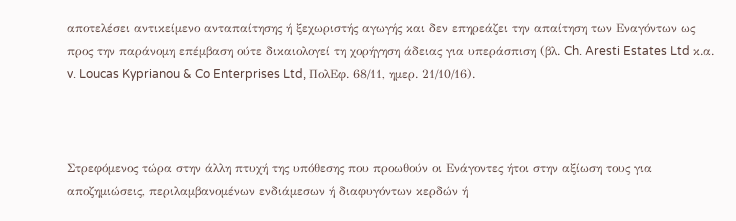αποτελέσει αντικείμενο ανταπαίτησης ή ξεχωριστής αγωγής και δεν επηρεάζει την απαίτηση των Εναγόντων ως προς την παράνομη επέμβαση ούτε δικαιολογεί τη χορήγηση άδειας για υπεράσπιση (βλ. Ch. Aresti Estates Ltd κ.α. v. Loucas Kyprianou & Co Enterprises Ltd, ΠολΕφ. 68/11, ημερ. 21/10/16).



Στρεφόμενος τώρα στην άλλη πτυχή της υπόθεσης που προωθούν οι Ενάγοντες ήτοι στην αξίωση τους για αποζημιώσεις, περιλαμβανομένων ενδιάμεσων ή διαφυγόντων κερδών ή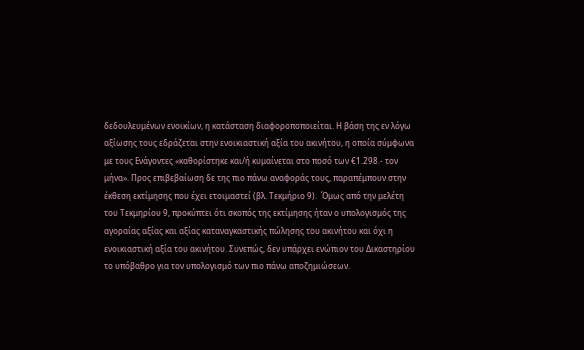δεδουλευμένων ενοικίων, η κατάσταση διαφοροποποιείται. Η βάση της εν λόγω αξίωσης τους εδράζεται στην ενοικιαστική αξία του ακινήτου, η οποία σύμφωνα με τους Ενάγοντες «καθορίστηκε και/ή κυμαίνεται στο ποσό των €1.298.- τον μήνα». Προς επιβεβαίωση δε της πιο πάνω αναφοράς τους, παραπέμπουν στην έκθεση εκτίμησης που έχει ετοιμαστεί (βλ. Τεκμήριο 9).  Όμως από την μελέτη του Τεκμηρίου 9, προκύπτει ότι σκοπός της εκτίμησης ήταν ο υπολογισμός της αγοραίας αξίας και αξίας καταναγκαστικής πώλησης του ακινήτου και όχι η ενοικιαστική αξία του ακινήτου. Συνεπώς, δεν υπάρχει ενώπιον του Δικαστηρίου το υπόβαθρο για τον υπολογισμό των πιο πάνω αποζημιώσεων.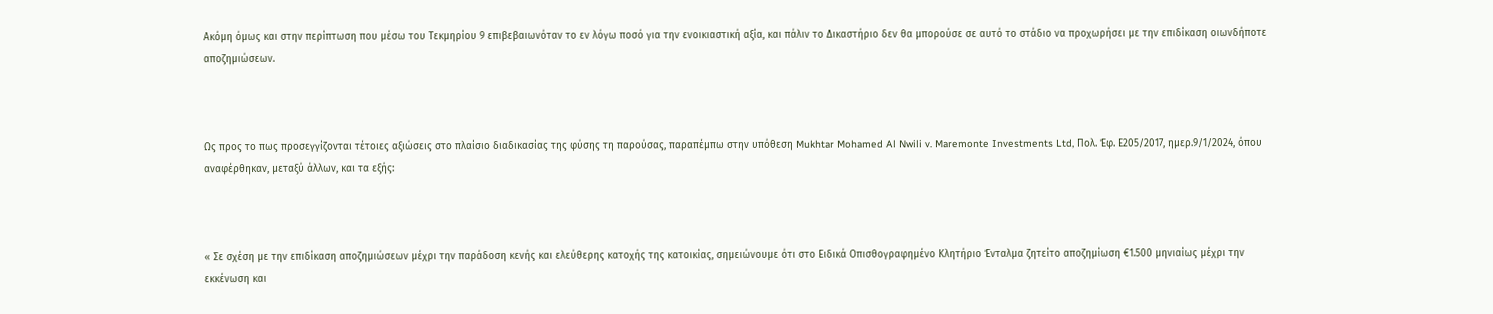Ακόμη όμως και στην περίπτωση που μέσω του Τεκμηρίου 9 επιβεβαιωνόταν το εν λόγω ποσό για την ενοικιαστική αξία, και πάλιν το Δικαστήριο δεν θα μπορούσε σε αυτό το στάδιο να προχωρήσει με την επιδίκαση οιωνδήποτε αποζημιώσεων.



Ως προς το πως προσεγγίζονται τέτοιες αξιώσεις στο πλαίσιο διαδικασίας της φύσης τη παρούσας, παραπέμπω στην υπόθεση Mukhtar Mohamed Al Nwili v. Maremonte Investments Ltd, Πολ. Έφ. Ε205/2017, ημερ.9/1/2024, όπου αναφέρθηκαν, μεταξύ άλλων, και τα εξής:



« Σε σχέση με την επιδίκαση αποζημιώσεων μέχρι την παράδοση κενής και ελεύθερης κατοχής της κατοικίας, σημειώνουμε ότι στο Ειδικά Οπισθογραφημένο Κλητήριο Ένταλμα ζητείτο αποζημίωση €1.500 μηνιαίως μέχρι την εκκένωση και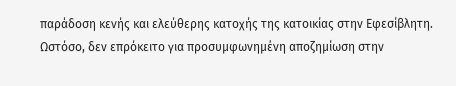παράδοση κενής και ελεύθερης κατοχής της κατοικίας στην Εφεσίβλητη.  Ωστόσο, δεν επρόκειτο για προσυμφωνημένη αποζημίωση στην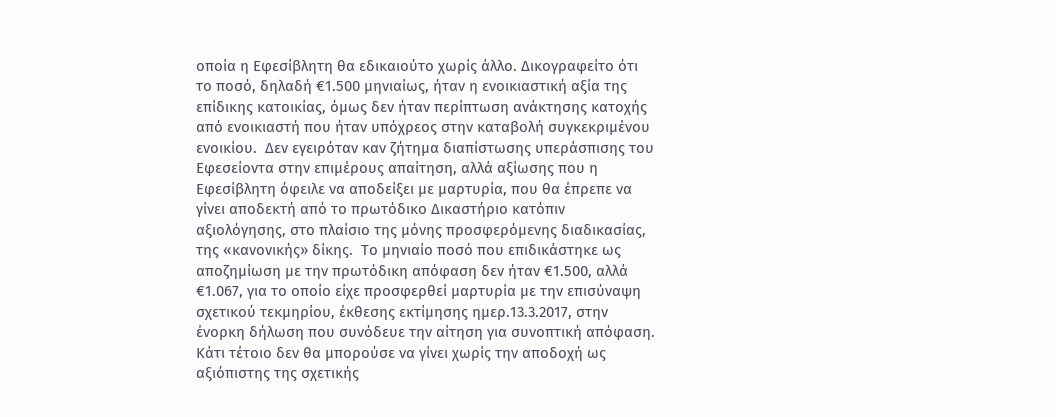οποία η Εφεσίβλητη θα εδικαιούτο χωρίς άλλο. Δικογραφείτο ότι το ποσό, δηλαδή €1.500 μηνιαίως, ήταν η ενοικιαστική αξία της επίδικης κατοικίας, όμως δεν ήταν περίπτωση ανάκτησης κατοχής από ενοικιαστή που ήταν υπόχρεος στην καταβολή συγκεκριμένου ενοικίου.  Δεν εγειρόταν καν ζήτημα διαπίστωσης υπεράσπισης του Εφεσείοντα στην επιμέρους απαίτηση, αλλά αξίωσης που η Εφεσίβλητη όφειλε να αποδείξει με μαρτυρία, που θα έπρεπε να γίνει αποδεκτή από το πρωτόδικο Δικαστήριο κατόπιν αξιολόγησης, στο πλαίσιο της μόνης προσφερόμενης διαδικασίας, της «κανονικής» δίκης.  Το μηνιαίο ποσό που επιδικάστηκε ως αποζημίωση με την πρωτόδικη απόφαση δεν ήταν €1.500, αλλά €1.067, για το οποίο είχε προσφερθεί μαρτυρία με την επισύναψη σχετικού τεκμηρίου, έκθεσης εκτίμησης ημερ.13.3.2017, στην ένορκη δήλωση που συνόδευε την αίτηση για συνοπτική απόφαση.  Κάτι τέτοιο δεν θα μπορούσε να γίνει χωρίς την αποδοχή ως αξιόπιστης της σχετικής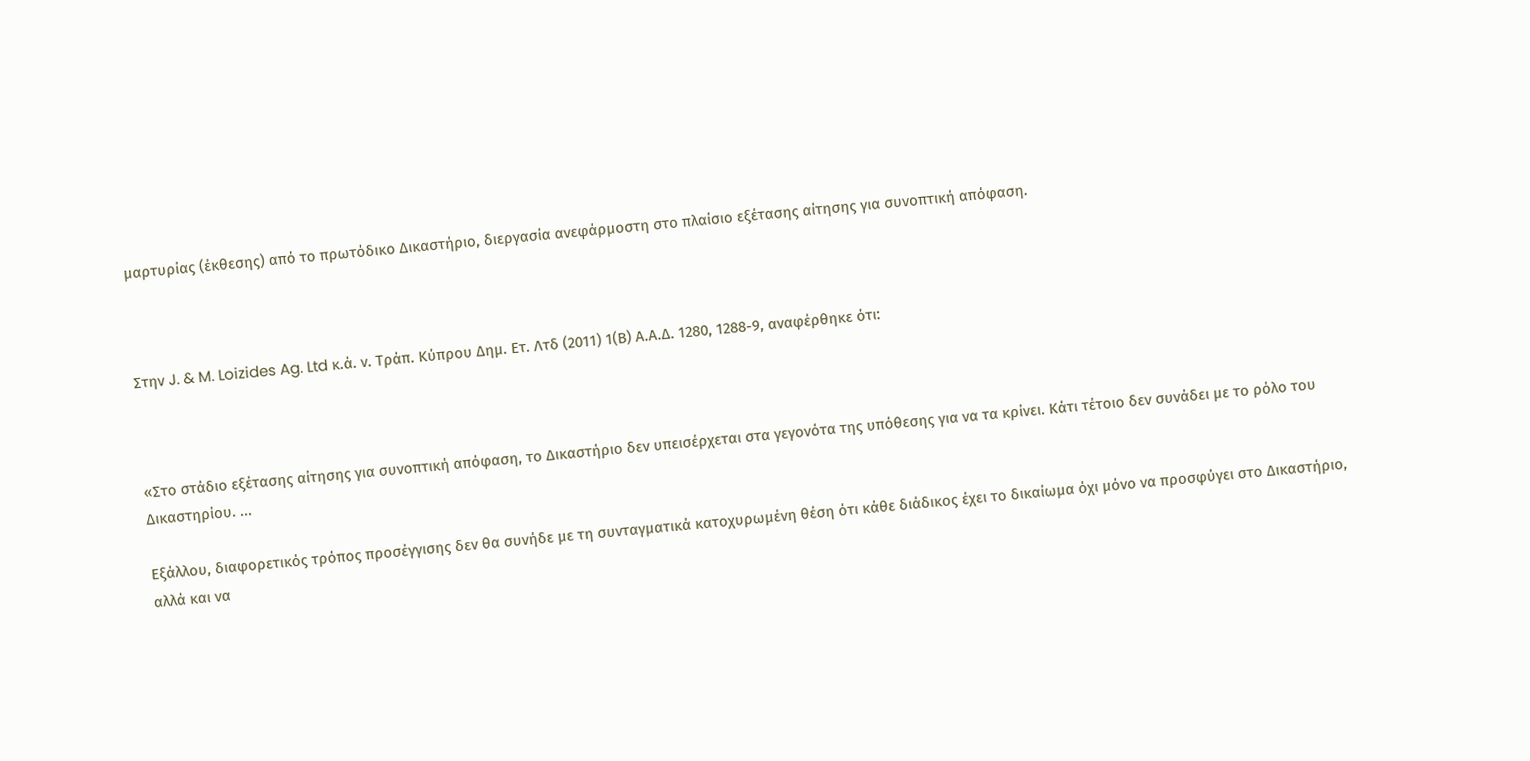μαρτυρίας (έκθεσης) από το πρωτόδικο Δικαστήριο, διεργασία ανεφάρμοστη στο πλαίσιο εξέτασης αίτησης για συνοπτική απόφαση.



Στην J. & M. Loizides Ag. Ltd κ.ά. ν. Τράπ. Κύπρου Δημ. Ετ. Λτδ (2011) 1(Β) Α.Α.Δ. 1280, 1288-9, αναφέρθηκε ότι:



«Στο στάδιο εξέτασης αίτησης για συνοπτική απόφαση, το Δικαστήριο δεν υπεισέρχεται στα γεγονότα της υπόθεσης για να τα κρίνει. Κάτι τέτοιο δεν συνάδει με το ρόλο του Δικαστηρίου. ...

Εξάλλου, διαφορετικός τρόπος προσέγγισης δεν θα συνήδε με τη συνταγματικά κατοχυρωμένη θέση ότι κάθε διάδικος έχει το δικαίωμα όχι μόνο να προσφύγει στο Δικαστήριο, αλλά και να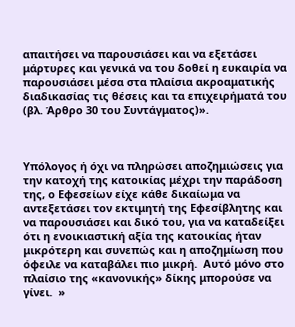απαιτήσει να παρουσιάσει και να εξετάσει μάρτυρες και γενικά να του δοθεί η ευκαιρία να παρουσιάσει μέσα στα πλαίσια ακροαματικής διαδικασίας τις θέσεις και τα επιχειρήματά του (βλ. Άρθρο 30 του Συντάγματος)».



Υπόλογος ή όχι να πληρώσει αποζημιώσεις για την κατοχή της κατοικίας μέχρι την παράδοση της, ο Εφεσείων είχε κάθε δικαίωμα να αντεξετάσει τον εκτιμητή της Εφεσίβλητης και να παρουσιάσει και δικό του, για να καταδείξει ότι η ενοικιαστική αξία της κατοικίας ήταν μικρότερη και συνεπώς και η αποζημίωση που όφειλε να καταβάλει πιο μικρή.  Αυτό μόνο στο πλαίσιο της «κανονικής» δίκης μπορούσε να γίνει.  »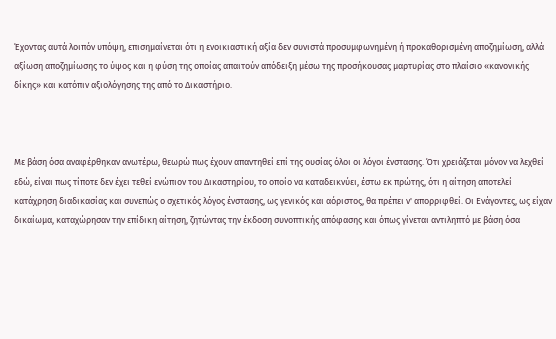Έχοντας αυτά λοιπόν υπόψη, επισημαίνεται ότι η ενοικιαστική αξία δεν συνιστά προσυμφωνημένη ή προκαθορισμένη αποζημίωση, αλλά αξίωση αποζημίωσης το ύψος και η φύση της οποίας απαιτούν απόδειξη μέσω της προσήκουσας μαρτυρίας στο πλαίσιο «κανονικής δίκης» και κατόπιν αξιολόγησης της από το Δικαστήριο.



Με βάση όσα αναφέρθηκαν ανωτέρω, θεωρώ πως έχουν απαντηθεί επί της ουσίας όλοι οι λόγοι ένστασης. Ότι χρειάζεται μόνον να λεχθεί εδώ, είναι πως τίποτε δεν έχει τεθεί ενώπιον του Δικαστηρίου, το οποίο να καταδεικνύει, έστω εκ πρώτης, ότι η αίτηση αποτελεί κατάχρηση διαδικασίας και συνεπώς ο σχετικός λόγος ένστασης, ως γενικός και αόριστος, θα πρέπει ν' απορριφθεί. Οι Ενάγοντες, ως είχαν δικαίωμα, καταχώρησαν την επίδικη αίτηση, ζητώντας την έκδοση συνοπτικής απόφασης και όπως γίνεται αντιληπτό με βάση όσα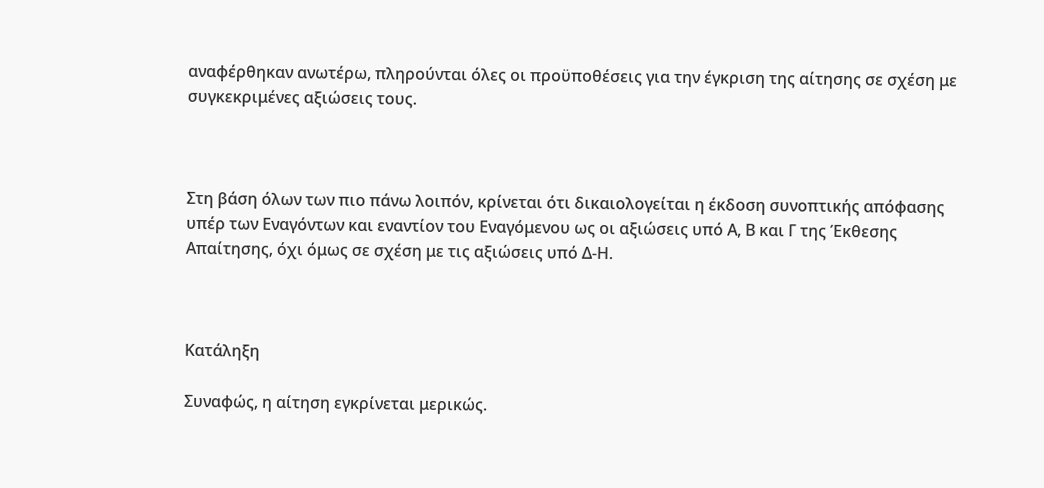αναφέρθηκαν ανωτέρω, πληρούνται όλες οι προϋποθέσεις για την έγκριση της αίτησης σε σχέση με συγκεκριμένες αξιώσεις τους.



Στη βάση όλων των πιο πάνω λοιπόν, κρίνεται ότι δικαιολογείται η έκδοση συνοπτικής απόφασης υπέρ των Εναγόντων και εναντίον του Εναγόμενου ως οι αξιώσεις υπό Α, Β και Γ της Έκθεσης Απαίτησης, όχι όμως σε σχέση με τις αξιώσεις υπό Δ-Η.



Κατάληξη

Συναφώς, η αίτηση εγκρίνεται μερικώς.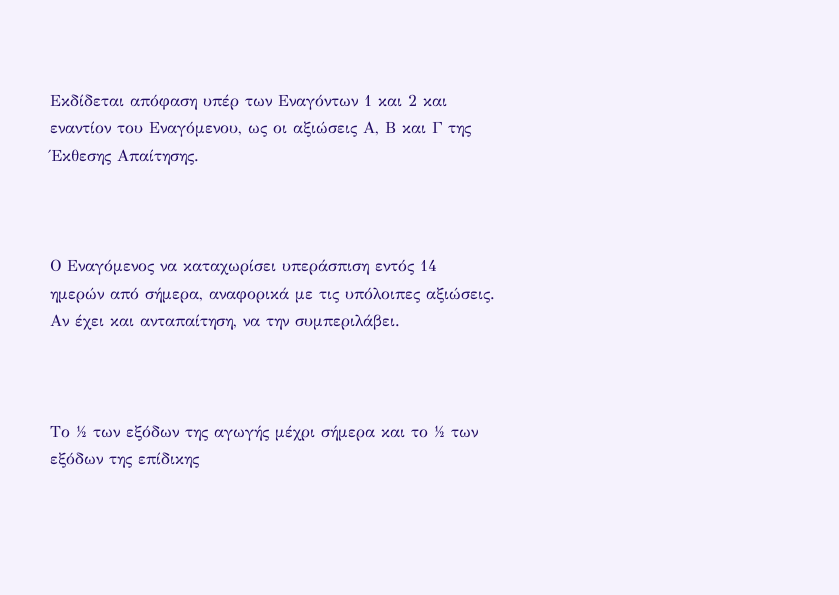Εκδίδεται απόφαση υπέρ των Εναγόντων 1 και 2 και εναντίον του Εναγόμενου, ως οι αξιώσεις Α, Β και Γ της Έκθεσης Απαίτησης.



Ο Εναγόμενος να καταχωρίσει υπεράσπιση εντός 14 ημερών από σήμερα, αναφορικά με τις υπόλοιπες αξιώσεις. Αν έχει και ανταπαίτηση, να την συμπεριλάβει.



Το ½ των εξόδων της αγωγής μέχρι σήμερα και το ½ των εξόδων της επίδικης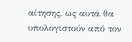αίτησης, ως αυτά θα υπολογιστούν από τον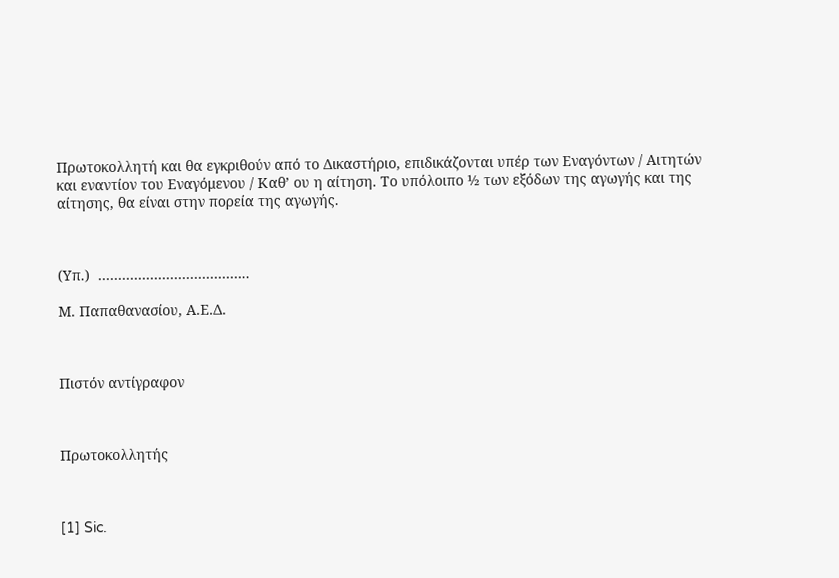Πρωτοκολλητή και θα εγκριθούν από το Δικαστήριο, επιδικάζονται υπέρ των Εναγόντων / Αιτητών και εναντίον του Εναγόμενου / Καθ’ ου η αίτηση. Το υπόλοιπο ½ των εξόδων της αγωγής και της αίτησης, θα είναι στην πορεία της αγωγής.



(Υπ.)  ………………………………..

Μ. Παπαθανασίου, Α.Ε.Δ.



Πιστόν αντίγραφον



Πρωτοκολλητής



[1] Sic.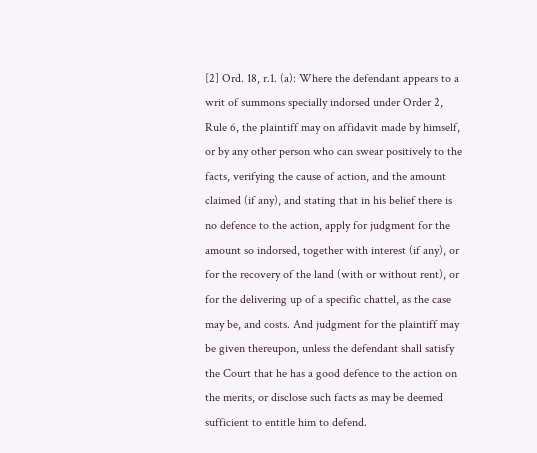[2] Ord. 18, r.1. (a): Where the defendant appears to a writ of summons specially indorsed under Order 2, Rule 6, the plaintiff may on affidavit made by himself, or by any other person who can swear positively to the facts, verifying the cause of action, and the amount claimed (if any), and stating that in his belief there is no defence to the action, apply for judgment for the amount so indorsed, together with interest (if any), or for the recovery of the land (with or without rent), or for the delivering up of a specific chattel, as the case may be, and costs. And judgment for the plaintiff may be given thereupon, unless the defendant shall satisfy the Court that he has a good defence to the action on the merits, or disclose such facts as may be deemed sufficient to entitle him to defend.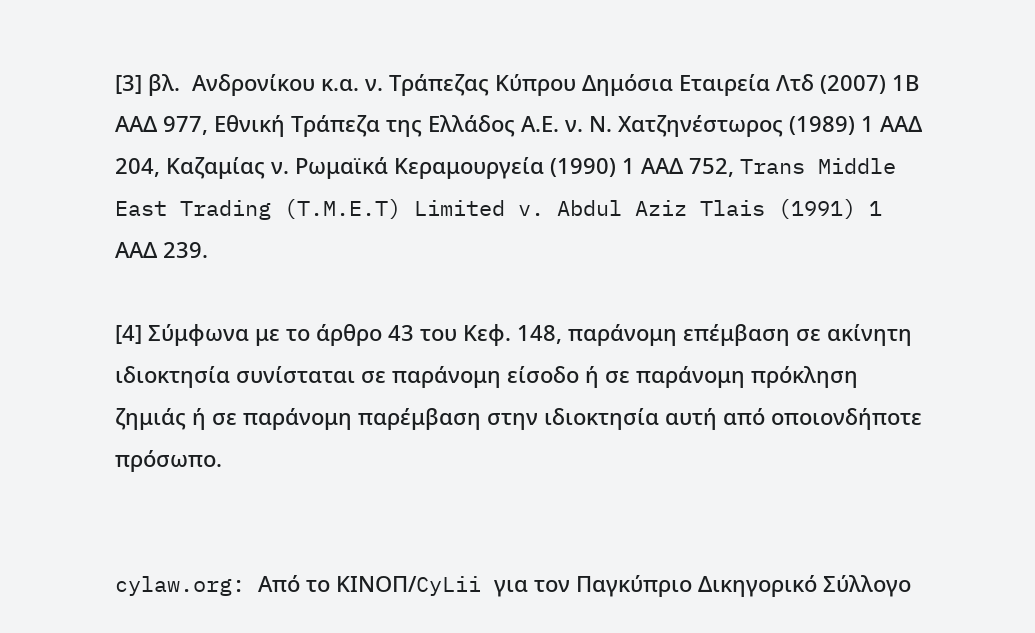[3] βλ.  Ανδρονίκου κ.α. ν. Τράπεζας Κύπρου Δημόσια Εταιρεία Λτδ (2007) 1Β ΑΑΔ 977, Εθνική Τράπεζα της Ελλάδος Α.Ε. ν. Ν. Χατζηνέστωρος (1989) 1 ΑΑΔ 204, Καζαμίας ν. Ρωμαϊκά Κεραμουργεία (1990) 1 ΑΑΔ 752, Trans Middle East Trading (T.M.E.T) Limited v. Abdul Aziz Tlais (1991) 1 ΑΑΔ 239.

[4] Σύμφωνα με το άρθρο 43 του Κεφ. 148, παράνομη επέμβαση σε ακίνητη ιδιοκτησία συνίσταται σε παράνομη είσοδο ή σε παράνομη πρόκληση ζημιάς ή σε παράνομη παρέμβαση στην ιδιοκτησία αυτή από οποιονδήποτε πρόσωπο.


cylaw.org: Από το ΚΙΝOΠ/CyLii για τον Παγκύπριο Δικηγορικό Σύλλογο